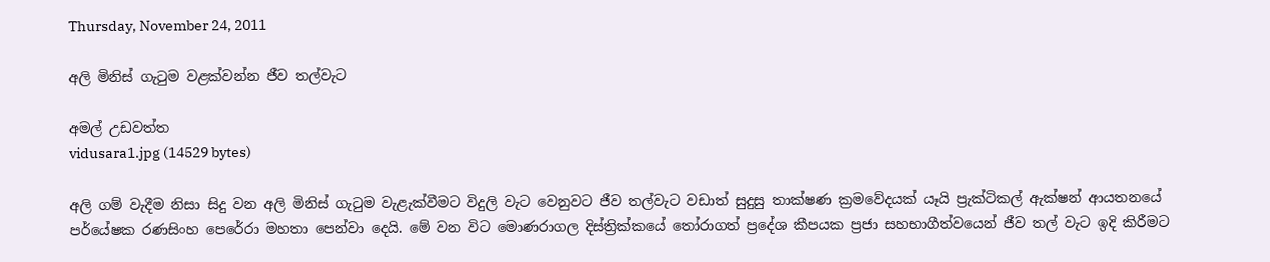Thursday, November 24, 2011

අලි මිනිස්‌ ගැටුම වළක්‌වන්න ජීව තල්වැට

අමල් උඩවත්ත
vidusara1.jpg (14529 bytes)

අලි ගම් වැදීම නිසා සිදු වන අලි මිනිස්‌ ගැටුම වැළැක්‌වීමට විදුලි වැට වෙනුවට ජීව තල්වැට වඩාත් සුදුසු තාක්‌ෂණ ක්‍රමවේදයක්‌ යෑයි ප්‍රැක්‌ටිකල් ඇක්‌ෂන් ආයතනයේ පර්යේෂක රණසිංහ පෙරේරා මහතා පෙන්වා දෙයි. මේ වන විට මොණරාගල දිස්‌ත්‍රික්‌කයේ තෝරාගත් ප්‍රදේශ කීපයක ප්‍රජා සහභාගීත්වයෙන් ජීව තල් වැට ඉදි කිරීමට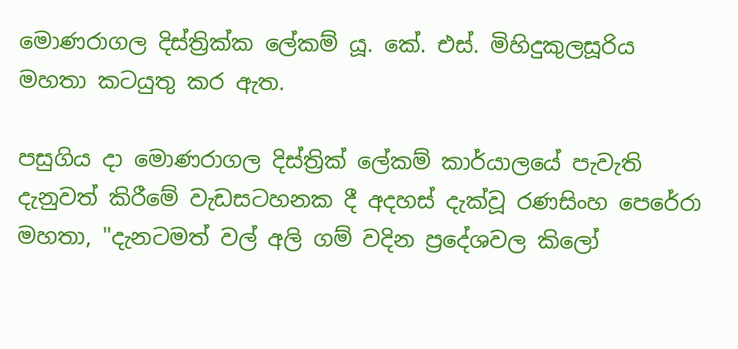මොණරාගල දිස්‌ත්‍රික්‌ක ලේකම් යූ. කේ. එස්‌. මිහිදුකුලසූරිය මහතා කටයුතු කර ඇත.

පසුගිය දා මොණරාගල දිස්‌ත්‍රික්‌ ලේකම් කාර්යාලයේ පැවැති දැනුවත් කිරීමේ වැඩසටහනක දී අදහස්‌ දැක්‌වූ රණසිංහ පෙරේරා මහතා, "දැනටමත් වල් අලි ගම් වදින ප්‍රදේශවල කිලෝ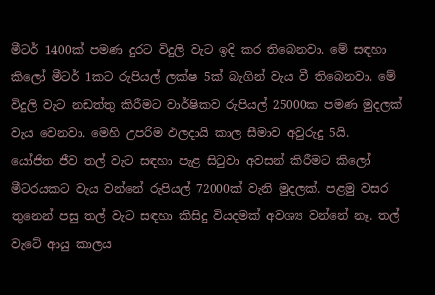මීටර් 1400ක්‌ පමණ දුරට විදුලි වැට ඉදි කර තිබෙනවා. මේ සඳහා කිලෝ මීටර් 1කට රුපියල් ලක්‌ෂ 5ක්‌ බැගින් වැය වී තිබෙනවා. මේ විදුලි වැට නඩත්තු කිරීමට වාර්ෂිකව රුපියල් 25000ක පමණ මුදලක්‌ වැය වෙනවා. මෙහි උපරිම ඵලදායි කාල සීමාව අවුරුදු 5යි.
යෝජිත ජීව තල් වැට සඳහා පැළ සිටුවා අවසන් කිරීමට කිලෝ මීටරයකට වැය වන්නේ රුපියල් 72000ක්‌ වැනි මුදලක්‌. පළමු වසර තුනෙන් පසු තල් වැට සඳහා කිසිදු වියදමක්‌ අවශ්‍ය වන්නේ නෑ. තල් වැටේ ආයු කාලය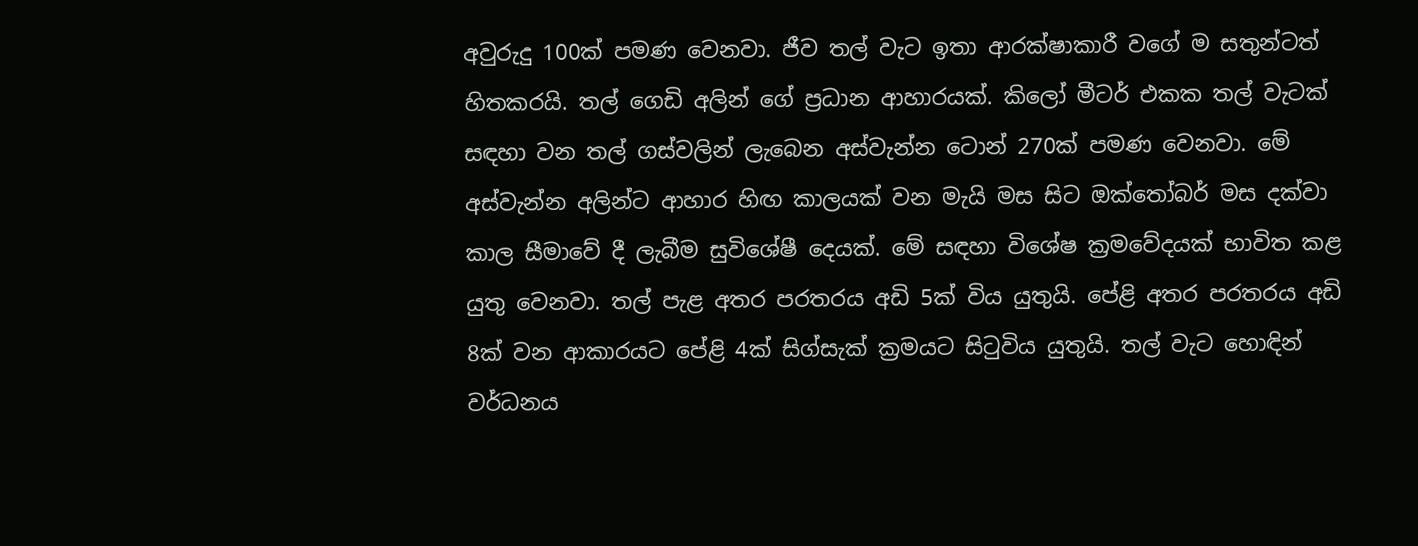අවුරුදු 100ක්‌ පමණ වෙනවා. ජීව තල් වැට ඉතා ආරක්‌ෂාකාරී වගේ ම සතුන්ටත් හිතකරයි. තල් ගෙඩි අලින් ගේ ප්‍රධාන ආහාරයක්‌. කිලෝ මීටර් එකක තල් වැටක්‌ සඳහා වන තල් ගස්‌වලින් ලැබෙන අස්‌වැන්න ටොන් 270ක්‌ පමණ වෙනවා. මේ අස්‌වැන්න අලින්ට ආහාර හිඟ කාලයක්‌ වන මැයි මස සිට ඔක්‌තෝබර් මස දක්‌වා කාල සීමාවේ දී ලැබීම සුවිශේෂී දෙයක්‌. මේ සඳහා විශේෂ ක්‍රමවේදයක්‌ භාවිත කළ යුතු වෙනවා. තල් පැළ අතර පරතරය අඩි 5ක්‌ විය යුතුයි. පේළි අතර පරතරය අඩි 8ක්‌ වන ආකාරයට පේළි 4ක්‌ සිග්සැක්‌ ක්‍රමයට සිටුවිය යුතුයි. තල් වැට හොඳින් වර්ධනය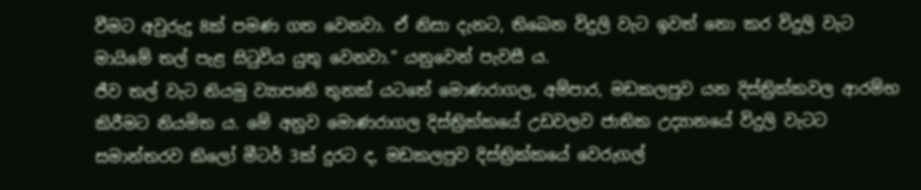වීමට අවුරුදු 8ක්‌ පමණ ගත වෙනවා. ඒ නිසා දැනට, තිබෙන විදුලි වැට ඉවත් නො කර විදුලි වැට මායිමේ තල් පැළ සිටුවිය යුතු වෙනවා." යනුවෙන් පැවසී ය.
ජීව තල් වැට නියමු ව්‍යාපෘති තුනක්‌ යටතේ මොණරාගල, අම්පාර, මඩකලපුව යන දිස්‌ත්‍රික්‌කවල ආරම්භ කිරීමට නියමිත ය. මේ අනුව මොණරාගල දිස්‌ත්‍රික්‌කයේ උඩවලව ජාතික උද්‍යානයේ විදුලි වැටට සමාන්තරව කිලෝ මීටර් 3ක්‌ දුරට ද, මඩකලපුව දිස්‌ත්‍රික්‌කයේ වෙරුගල්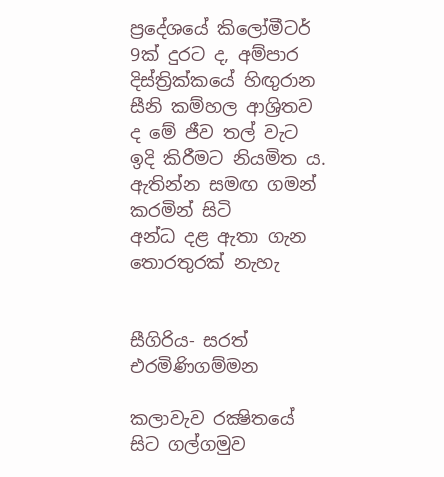ප්‍රදේශයේ කිලෝමීටර් 9ක්‌ දුරට ද, අම්පාර දිස්‌ත්‍රික්‌කයේ හිඟුරාන සීනි කම්හල ආශ්‍රිතව ද මේ ජීව තල් වැට ඉදි කිරීමට නියමිත ය.
ඇතින්න සමඟ ගමන් කරමින් සිටි
අන්ධ දළ ඇතා ගැන තොරතුරක්‌ නැහැ


සීගිරිය- සරත් එරමිණිගම්මන

කලාවැව රක්‍ෂිතයේ සිට ගල්ගමුව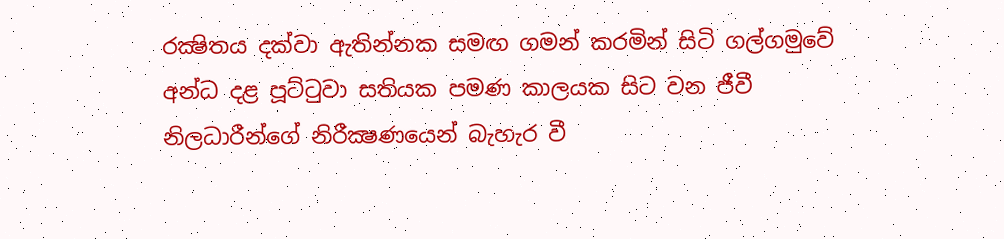රක්‍ෂිතය දක්‌වා ඇතින්නක සමඟ ගමන් කරමින් සිටි ගල්ගමුවේ අන්ධ දළ පූට්‌ටුවා සතියක පමණ කාලයක සිට වන ජීවී නිලධාරීන්ගේ නිරීක්‍ෂණයෙන් බැහැර වී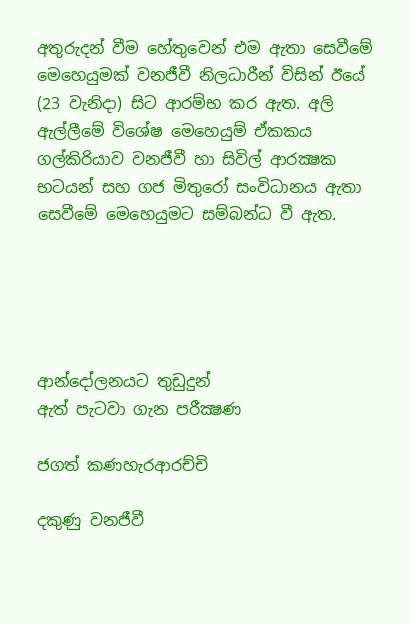අතුරුදන් වීම හේතුවෙන් එම ඇතා සෙවීමේ මෙහෙයුමක්‌ වනජීවී නිලධාරීන් විසින් ඊයේ (23 වැනිදා) සිට ආරම්භ කර ඇත. අලි ඇල්ලීමේ විශේෂ මෙහෙයුම් ඒකකය ගල්කිරියාව වනජීවී හා සිවිල් ආරක්‍ෂක භටයන් සහ ගජ මිතුරෝ සංවිධානය ඇතා සෙවීමේ මෙහෙයුමට සම්බන්ධ වී ඇත.





ආන්දෝලනයට තුඩුදුන්
ඇත් පැටවා ගැන පරීක්‍ෂණ

ජගත් කණහැරආරච්චි

දකුණු වනජීවී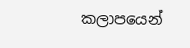කලාපයෙන්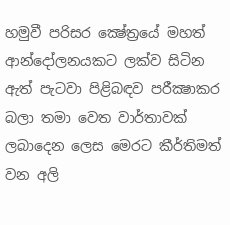හමුවී පරිසර ක්‍ෂේත්‍රයේ මහත් ආන්දෝලනයකට ලක්‌ව සිටින ඇත් පැටවා පිළිබඳව පරීක්‍ෂාකර බලා තමා වෙත වාර්තාවක්‌ ලබාදෙන ලෙස මෙරට කීර්තිමත් වන අලි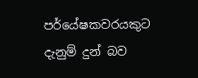පර්යේෂකවරයකුට දැනුම් දුන් බව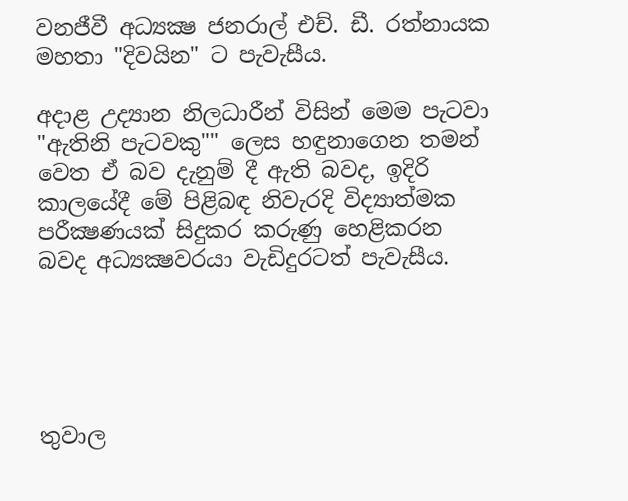වනජීවී අධ්‍යක්‍ෂ ජනරාල් එච්. ඩී. රත්නායක මහතා "දිවයින" ට පැවැසීය.

අදාළ උද්‍යාන නිලධාරීන් විසින් මෙම පැටවා "ඇතිනි පැටවකු"" ලෙස හඳුනාගෙන තමන් වෙත ඒ බව දැනුම් දී ඇති බවද, ඉදිරි කාලයේදී මේ පිළිබඳ නිවැරදි විද්‍යාත්මක පරීක්‍ෂණයක්‌ සිදුකර කරුණු හෙළිකරන බවද අධ්‍යක්‍ෂවරයා වැඩිදුරටත් පැවැසීය.





තුවාල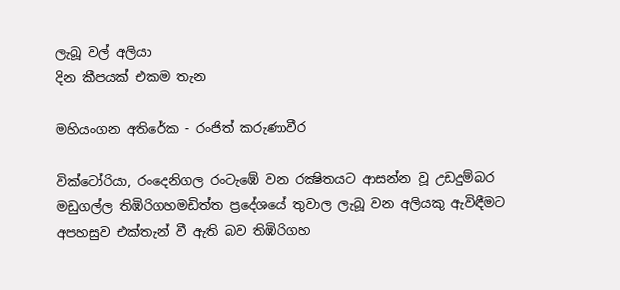ලැබූ වල් අලියා
දින කීපයක්‌ එකම තැන

මහියංගන අතිරේක - රංජිත් කරුණාවීර

වික්‌ටෝරියා, රංදෙනිගල රංටැඹේ වන රක්‍ෂිතයට ආසන්න වූ උඩදුම්බර මඩුගල්ල තිඹිරිගහමඩිත්ත ප්‍රදේශයේ තුවාල ලැබූ වන අලියකු ඇවිඳීමට අපහසුව එක්‌තැන් වී ඇති බව තිඹිරිගහ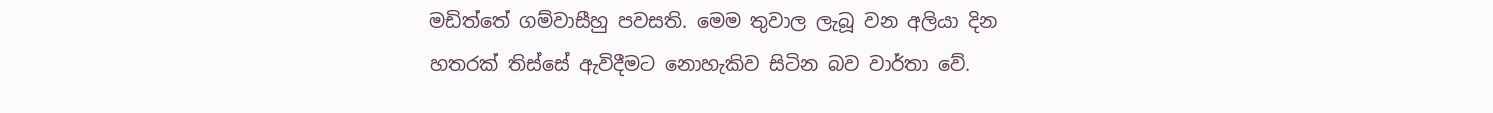මඩිත්තේ ගම්වාසීහු පවසති. මෙම තුවාල ලැබූ වන අලියා දින හතරක්‌ තිස්‌සේ ඇවිදීමට නොහැකිව සිටින බව වාර්තා වේ.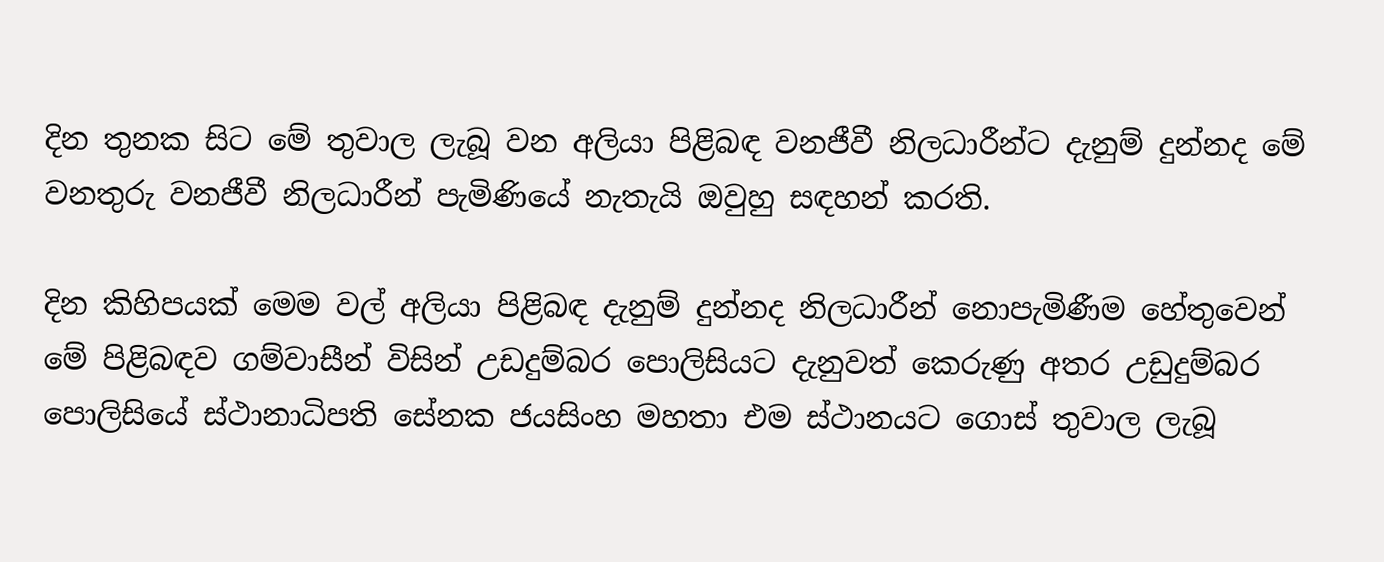දින තුනක සිට මේ තුවාල ලැබූ වන අලියා පිළිබඳ වනජීවී නිලධාරීන්ට දැනුම් දුන්නද මේ වනතුරු වනජීවී නිලධාරීන් පැමිණියේ නැතැයි ඔවුහු සඳහන් කරති.

දින කිහිපයක්‌ මෙම වල් අලියා පිළිබඳ දැනුම් දුන්නද නිලධාරීන් නොපැමිණීම හේතුවෙන් මේ පිළිබඳව ගම්වාසීන් විසින් උඩදුම්බර පොලිසියට දැනුවත් කෙරුණු අතර උඩුදුම්බර පොලිසියේ ස්‌ථානාධිපති සේනක ජයසිංහ මහතා එම ස්‌ථානයට ගොස්‌ තුවාල ලැබූ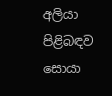අලියා පිළිබඳව සොයා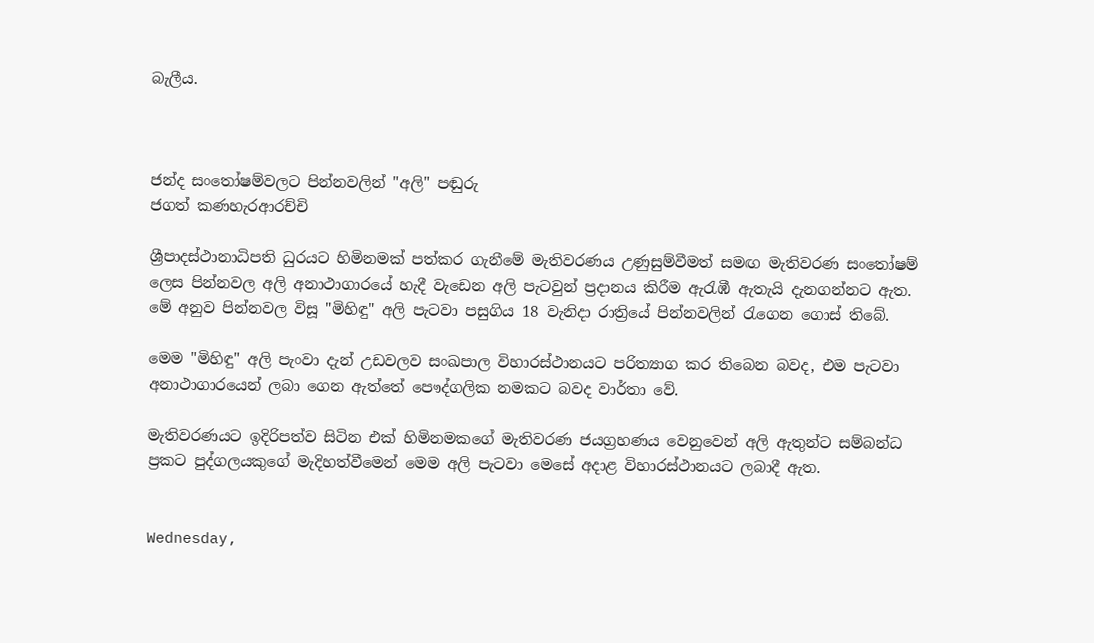බැලීය.



ජන්ද සංතෝෂම්වලට පින්නවලින් "අලි" පඬුරු
ජගත් කණහැරආරච්චි

ශ්‍රීපාදස්‌ථානාධිපති ධුරයට හිමිනමක්‌ පත්කර ගැනීමේ මැතිවරණය උණුසුම්වීමත් සමඟ මැතිවරණ සංතෝෂම් ලෙස පින්නවල අලි අනාථාගාරයේ හැදී වැඩෙන අලි පැටවුන් ප්‍රදානය කිරීම ඇරැඹී ඇතැයි දැනගන්නට ඇත. මේ අනුව පින්නවල විසූ "මිහිඳු" අලි පැටවා පසුගිය 18 වැනිදා රාත්‍රියේ පින්නවලින් රැගෙන ගොස්‌ තිබේ.

මෙම "මිහිඳු" අලි පැංවා දැන් උඩවලව සංඛපාල විහාරස්‌ථානයට පරිත්‍යාග කර තිබෙන බවද, එම පැටවා අනාථාගාරයෙන් ලබා ගෙන ඇත්තේ පෞද්ගලික නමකට බවද වාර්තා වේ.

මැතිවරණයට ඉදිරිපත්ව සිටින එක්‌ හිමිනමකගේ මැතිවරණ ජයග්‍රහණය වෙනුවෙන් අලි ඇතුන්ට සම්බන්ධ ප්‍රකට පුද්ගලයකුගේ මැදිහත්වීමෙන් මෙම අලි පැටවා මෙසේ අදාළ විහාරස්‌ථානයට ලබාදී ඇත.


Wednesday,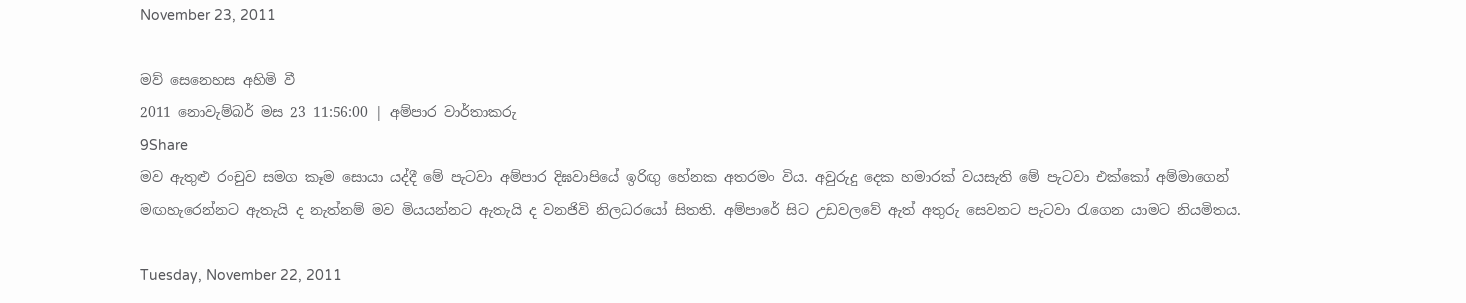November 23, 2011

මව් සෙනෙහස අහිමි වී
2011 නොවැම්බර් මස 23 11:56:00 | අම්පාර වාර්තාකරු
9Share
මව ඇතුළු රංචුව සමග කෑම සොයා යද්දී මේ පැටවා අම්පාර දිඝවාපියේ ඉරිඟු හේනක අතරමං විය. අවුරුදු දෙක හමාරක් වයසැති මේ පැටවා එක්කෝ අම්මාගෙන් මඟහැරෙන්නට ඇතැයි ද නැත්නම් මව මියයන්නට ඇතැයි ද වනජිවි නිලධරයෝ සිතති. අම්පාරේ සිට උඩවලවේ ඇත් අතුරු සෙවනට පැටවා රැගෙන යාමට නියමිතය.

Tuesday, November 22, 2011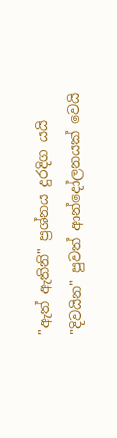"ඇත් ඇතිනි" ප්‍රශ්නය දුරදිග යයි
"දිවයින" පුවත් ආන්දෝලනයක්‌ වෙයි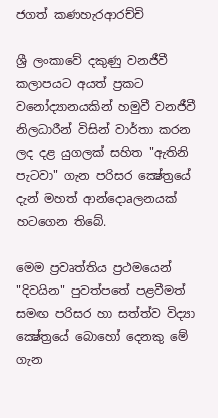ජගත් කණහැරආරච්චි

ශ්‍රී ලංකාවේ දකුණු වනජීවී කලාපයට අයත් ප්‍රකට වනෝද්‍යානයකින් හමුවී වනජීවී නිලධාරීන් විසින් වාර්තා කරන ලද දළ යුගලක්‌ සහිත "ඇතිනි පැටවා" ගැන පරිසර ක්‍ෂේත්‍රයේ දැන් මහත් ආන්දොaලනයක්‌ හටගෙන තිබේ.

මෙම ප්‍රවෘත්තිය ප්‍රථමයෙන් "දිවයින" පුවත්පතේ පළවීමත් සමඟ පරිසර හා සත්ත්ව විද්‍යා ක්‍ෂේත්‍රයේ බොහෝ දෙනකු මේ ගැන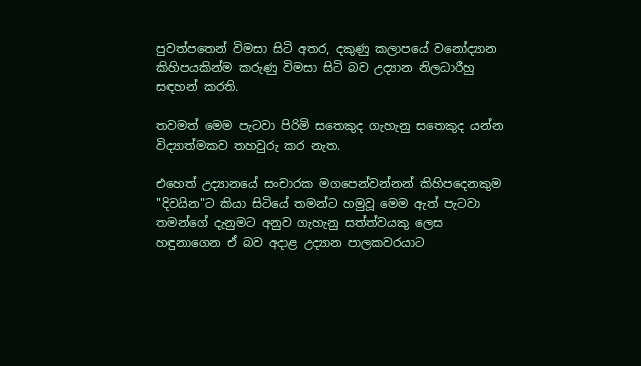පුවත්පතෙන් විමසා සිටි අතර, දකුණු කලාපයේ වනෝද්‍යාන කිහිපයකින්ම කරුණු විමසා සිටි බව උද්‍යාන නිලධාරීහු සඳහන් කරති.

තවමත් මෙම පැටවා පිරිමි සතෙකුද ගැහැනු සතෙකුද යන්න විද්‍යාත්මකව තහවුරු කර නැත.

එහෙත් උද්‍යානයේ සංචාරක මගපෙන්වන්නන් කිහිපදෙනකුම "දිවයින"ට කියා සිටියේ තමන්ට හමුවූ මෙම ඇත් පැටවා තමන්ගේ දැනුමට අනුව ගැහැනු සත්ත්වයකු ලෙස හඳුනාගෙන ඒ බව අදාළ උද්‍යාන පාලකවරයාට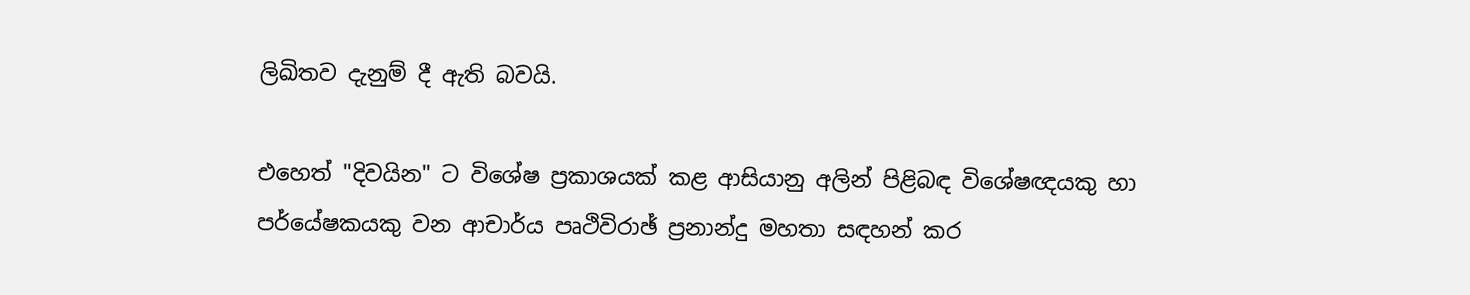ලිඛිතව දැනුම් දී ඇති බවයි.

එහෙත් "දිවයින" ට විශේෂ ප්‍රකාශයක්‌ කළ ආසියානු අලින් පිළිබඳ විශේෂඥයකු හා පර්යේෂකයකු වන ආචාර්ය පෘථිවිරාඡ් ප්‍රනාන්දු මහතා සඳහන් කර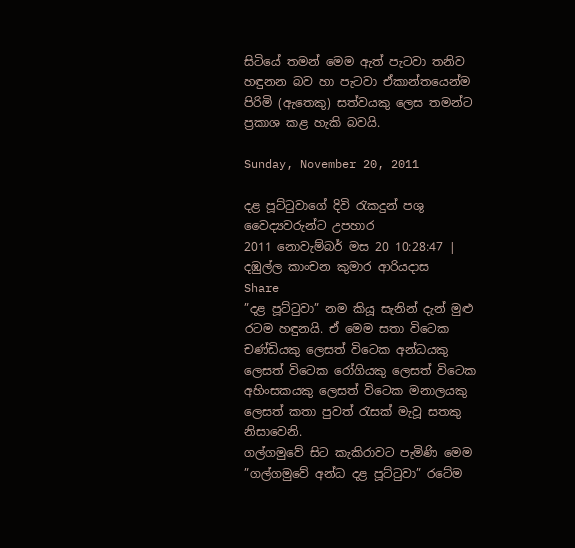සිටියේ තමන් මෙම ඇත් පැටවා තනිව හඳුනන බව හා පැටවා ඒකාන්තයෙන්ම පිරිමි (ඇතෙකු) සත්වයකු ලෙස තමන්ට ප්‍රකාශ කළ හැකි බවයි.

Sunday, November 20, 2011

දළ පූට්ටුවාගේ දිවි රැකදුන් පශු වෛද්‍යවරුන්ට උපහාර
2011 නොවැම්බර් මස 20 10:28:47 | දඹුල්ල කාංචන කුමාර ආරියදාස
Share
”දළ පූට්ටුවා” නම කියූ සැනින් දැන් මුළු රටම හඳුනයි. ඒ මෙම සතා විටෙක චණ්ඩියකු ලෙසත් විටෙක අන්ධයකු ලෙසත් විටෙක රෝගියකු ලෙසත් විටෙක අහිංසකයකු ලෙසත් විටෙක මනාලයකු ලෙසත් කතා පුවත් රැසක් මැවූ සතකු නිසාවෙනි.
ගල්ගමුවේ සිට කැකිරාවට පැමිණි මෙම ”ගල්ගමුවේ අන්ධ දළ පූට්ටුවා” රටේම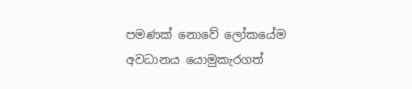පමණක් නොවේ ලෝකයේම අවධානය යොමුකැරගත්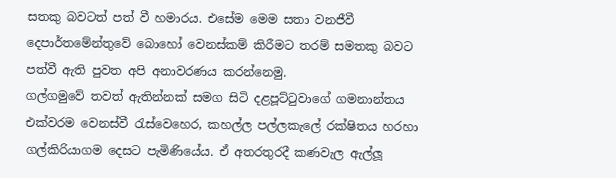සතකු බවටත් පත් වී හමාරය. එසේම මෙම සතා වනජීවී දෙපාර්තමේන්තුවේ බොහෝ වෙනස්කම් කිරීමට තරම් සමතකු බවට පත්වී ඇති පුවත අපි අනාවරණය කරන්නෙමු.
ගල්ගමුවේ තවත් ඇතින්නක් සමග සිටි දළපූට්ටුවාගේ ගමනාන්තය එක්වරම වෙනස්වී රැස්වෙහෙර, කහල්ල පල්ලකැලේ රක්ෂිතය හරහා ගල්කිරියාගම දෙසට පැමිණියේය. ඒ අතරතුරදී කණවැල ඇල්ලූ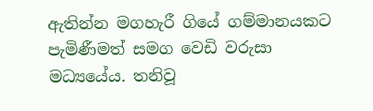ඇතින්න මගහැරී ගියේ ගම්මානයකට පැමිණීමත් සමග වෙඩි වරුසා මධ්‍යයේය. තනිවූ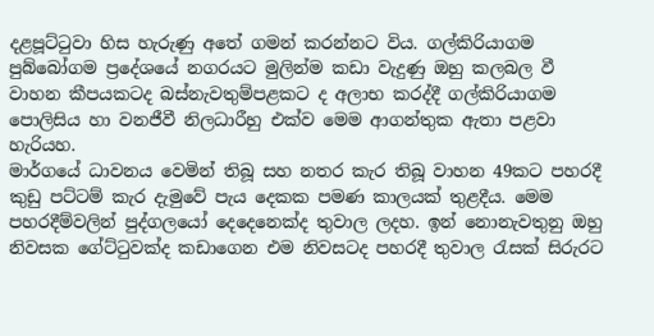දළපූට්ටුවා හිස හැරුණු අතේ ගමන් කරන්නට විය. ගල්කිරියාගම පුබ්බෝගම ප්‍රදේශයේ නගරයට මුලින්ම කඩා වැදුණු ඔහු කලබල වී වාහන කීපයකටද බස්නැවතුම්පළකට ද අලාභ කරද්දී ගල්කිරියාගම පොලිසිය හා වනජීවී නිලධාරීහු එක්ව මෙම ආගන්තුක ඇතා පළවා හැරියහ.
මාර්ගයේ ධාවනය වෙමින් තිබූ සහ නතර කැර තිබූ වාහන 49කට පහරදී කුඩු පට්ටම් කැර දැමුවේ පැය දෙකක පමණ කාලයක් තුළදීය. මෙම පහරදීම්වලින් පුද්ගලයෝ දෙදෙනෙක්ද තුවාල ලදහ. ඉන් නොනැවතුනු ඔහු නිවසක ගේට්ටුවක්ද කඩාගෙන එම නිවසටද පහරදී තුවාල රැසක් සිරුරට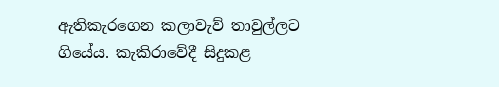ඇතිකැරගෙන කලාවැව් තාවුල්ලට ගියේය. කැකිරාවේදී සිදුකළ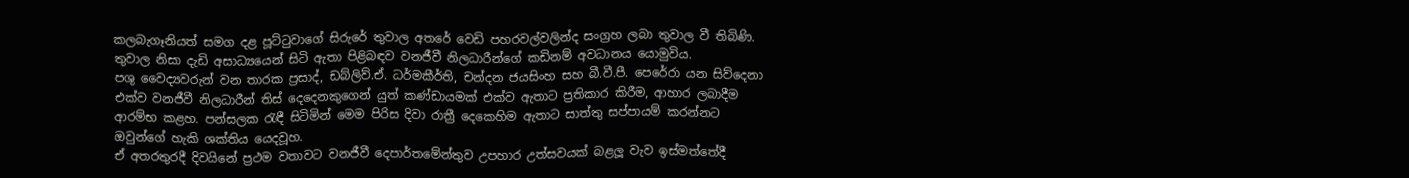කලබැගෑනියත් සමග දළ පූට්ටුවාගේ සිරුරේ තුවාල අතරේ වෙඩි පහරවල්වලින්ද සංග්‍රහ ලබා තුවාල වී තිබිණි. තුවාල නිසා දැඩි අසාධ්‍යයෙන් සිටි ඇතා පිළිබඳව වනජීවී නිලධාරීන්ගේ කඩිනම් අවධානය යොමුවිය.
පශු වෛද්‍යවරුන් වන තාරක ප්‍රසාද්, ඩබ්ලිව්.ඒ. ධර්මකීර්ති, චන්දන ජයසිංහ සහ බී.වී.පී. පෙරේරා යන සිව්දෙනා එක්ව වනජීවී නිලධාරීන් තිස් දෙදෙනකුගෙන් යුත් කණ්ඩායමක් එක්ව ඇතාට ප්‍රතිකාර කිරීම, ආහාර ලබාදීම ආරම්භ කළහ. පන්සලක රැඳී සිටිමින් මෙම පිරිස දිවා රාත්‍රී දෙකෙහිම ඇතාට සාත්තු සප්පායම් කරන්නට ඔවුන්ගේ හැකි ශක්තිය යෙදවූහ.
ඒ අතරතුරදී දිවයිනේ ප්‍රථම වතාවට වනජීවී දෙපාර්තමේන්තුව උපහාර උත්සවයක් බළලූ වැව ඉස්මත්තේදී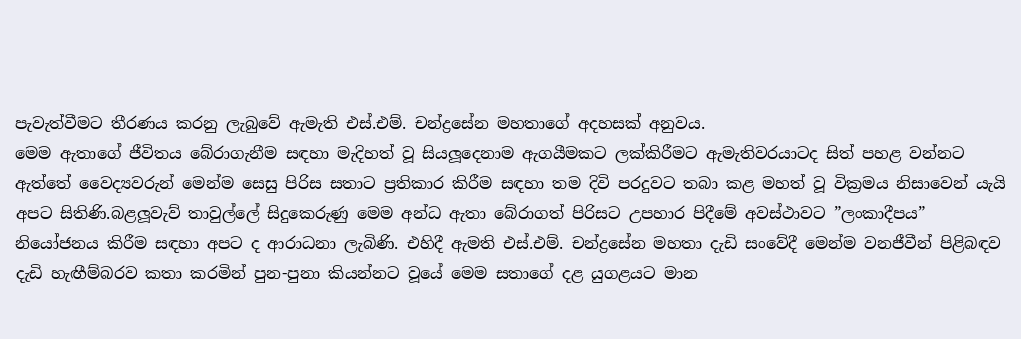පැවැත්වීමට තීරණය කරනු ලැබුවේ ඇමැති එස්.එම්. චන්ද්‍රසේන මහතාගේ අදහසක් අනුවය.
මෙම ඇතාගේ ජීවිතය බේරාගැනීම සඳහා මැදිහත් වූ සියලූදෙනාම ඇගයීමකට ලක්කිරීමට ඇමැතිවරයාටද සිත් පහළ වන්නට ඇත්තේ වෛද්‍යවරුන් මෙන්ම සෙසු පිරිස සතාට ප්‍රතිකාර කිරීම සඳහා තම දිවි පරදුවට තබා කළ මහත් වූ වික්‍රමය නිසාවෙන් යැයි අපට සිතිණි.බළලූවැව් තාවුල්ලේ සිදුකෙරුණු මෙම අන්ධ ඇතා බේරාගත් පිරිසට උපහාර පිදීමේ අවස්ථාවට ”ලංකාදීපය” නියෝජනය කිරීම සඳහා අපට ද ආරාධනා ලැබිණි. එහිදී ඇමති එස්.එම්. චන්ද්‍රසේන මහතා දැඩි සංවේදී මෙන්ම වනජීවීන් පිළිබඳව දැඩි හැඟීම්බරව කතා කරමින් පුන-පුනා කියන්නට වූයේ මෙම සතාගේ දළ යුගළයට මාන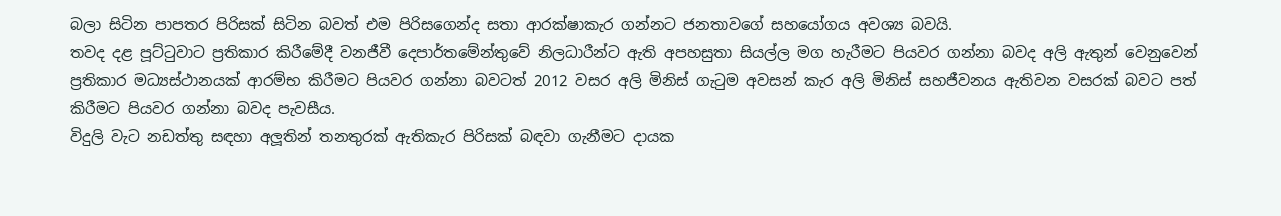බලා සිටින පාපතර පිරිසක් සිටින බවත් එම පිරිසගෙන්ද සතා ආරක්ෂාකැර ගන්නට ජනතාවගේ සහයෝගය අවශ්‍ය බවයි.
තවද දළ පූට්ටුවාට ප්‍රතිකාර කිරීමේදී වනජීවී දෙපාර්තමේන්තුවේ නිලධාරීන්ට ඇති අපහසුතා සියල්ල මග හැරීමට පියවර ගන්නා බවද අලි ඇතුන් වෙනුවෙන් ප්‍රතිකාර මධ්‍යස්ථානයක් ආරම්භ කිරීමට පියවර ගන්නා බවටත් 2012 වසර අලි මිනිස් ගැටුම අවසන් කැර අලි මිනිස් සහජීවනය ඇතිවන වසරක් බවට පත් කිරීමට පියවර ගන්නා බවද පැවසීය.
විදුලි වැට නඩත්තු සඳහා අලූතින් තනතුරක් ඇතිකැර පිරිසක් බඳවා ගැනීමට දායක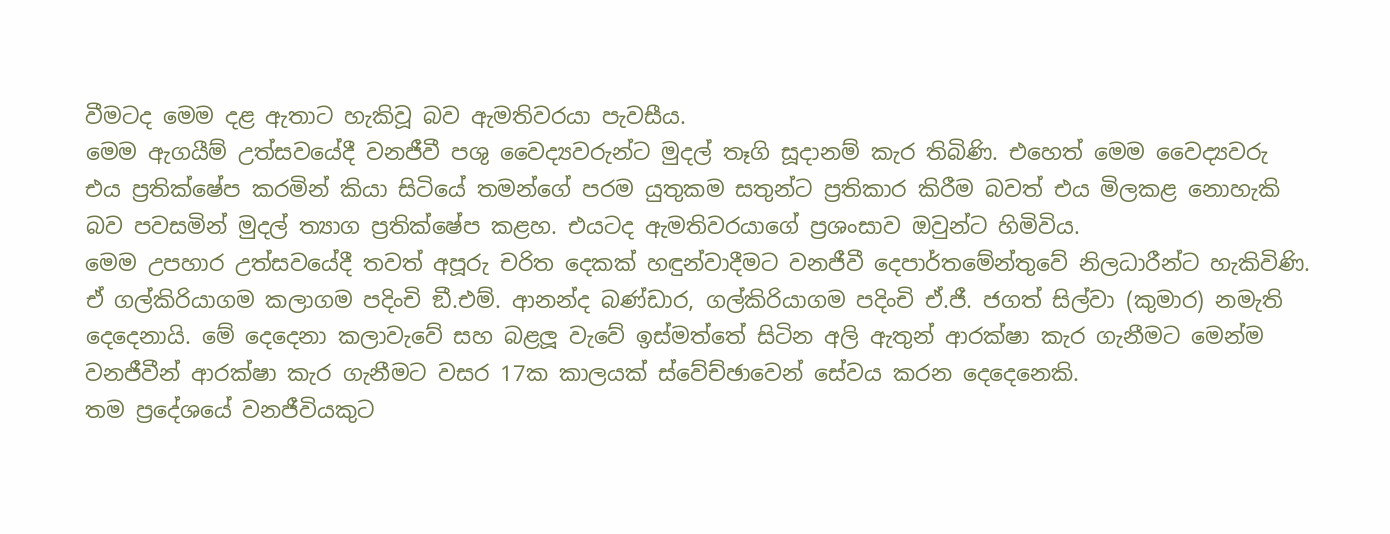වීමටද මෙම දළ ඇතාට හැකිවූ බව ඇමතිවරයා පැවසීය.
මෙම ඇගයීම් උත්සවයේදී වනජීවී පශු වෛද්‍යවරුන්ට මුදල් තෑගි සූදානම් කැර තිබිණි. එහෙත් මෙම වෛද්‍යවරු එය ප්‍රතික්ෂේප කරමින් කියා සිටියේ තමන්ගේ පරම යුතුකම සතුන්ට ප්‍රතිකාර කිරීම බවත් එය මිලකළ නොහැකි බව පවසමින් මුදල් ත්‍යාග ප්‍රතික්ෂේප කළහ. එයටද ඇමතිවරයාගේ ප්‍රශංසාව ඔවුන්ට හිමිවිය.
මෙම උපහාර උත්සවයේදී තවත් අපූරු චරිත දෙකක් හඳුන්වාදීමට වනජීවී දෙපාර්තමේන්තුවේ නිලධාරීන්ට හැකිවිණි. ඒ ගල්කිරියාගම කලාගම පදිංචි ඞී.එම්. ආනන්ද බණ්ඩාර, ගල්කිරියාගම පදිංචි ඒ.ජී. ජගත් සිල්වා (කුමාර) නමැති දෙදෙනායි. මේ දෙදෙනා කලාවැවේ සහ බළලූ වැවේ ඉස්මත්තේ සිටින අලි ඇතුන් ආරක්ෂා කැර ගැනීමට මෙන්ම වනජීවීන් ආරක්ෂා කැර ගැනීමට වසර 17ක කාලයක් ස්වේච්ඡාවෙන් සේවය කරන දෙදෙනෙකි.
තම ප්‍රදේශයේ වනජීවියකුට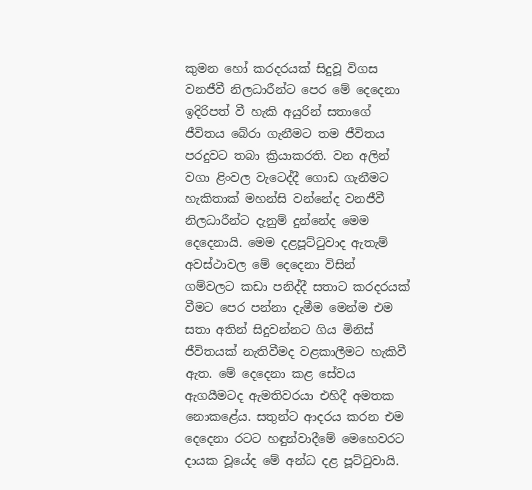කුමන හෝ කරදරයක් සිදුවූ විගස වනජීවී නිලධාරීන්ට පෙර මේ දෙදෙනා ඉදිරිපත් වී හැකි අයුරින් සතාගේ ජීවිතය බේරා ගැනීමට තම ජීවිතය පරදුවට තබා ක්‍රියාකරති. වන අලින් වගා ළිංවල වැටෙද්දී ගොඩ ගැනීමට හැකිතාක් මහන්සි වන්නේද වනජීවී නිලධාරීන්ට දැනුම් දුන්නේද මෙම දෙදෙනායි. මෙම දළපූට්ටුවාද ඇතැම් අවස්ථාවල මේ දෙදෙනා විසින් ගම්වලට කඩා පනිද්දී සතාට කරදරයක් වීමට පෙර පන්නා දැමීම මෙන්ම එම සතා අතින් සිදුවන්නට ගිය මිනිස් ජීවිතයක් නැතිවීමද වළකාලීමට හැකිවී ඇත. මේ දෙදෙනා කළ සේවය ඇගයීමටද ඇමතිවරයා එහිදී අමතක නොකළේය. සතුන්ට ආදරය කරන එම දෙදෙනා රටට හඳුන්වාදීමේ මෙහෙවරට දායක වූයේද මේ අන්ධ දළ පූට්ටුවායි.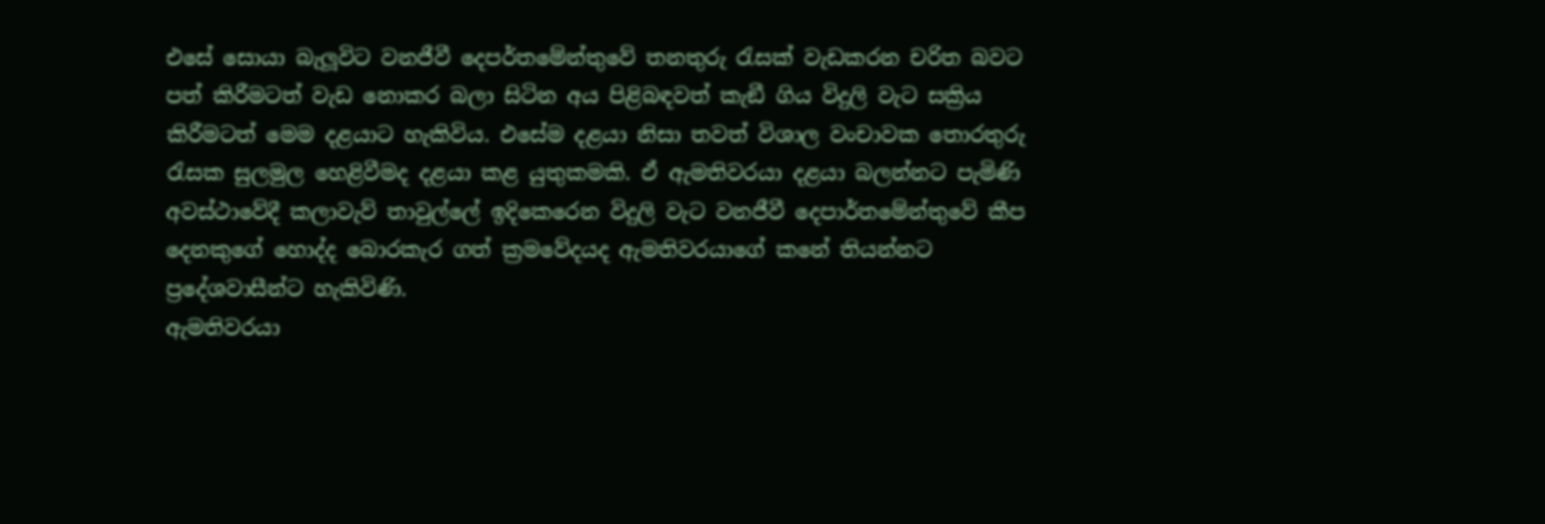එසේ සොයා බැලූවිට වනජීවී දෙපර්තමේන්තුවේ තනතුරු රැසක් වැඩකරන චරිත බවට පත් කිරීමටත් වැඩ නොකර බලා සිටින අය පිළිබඳවත් කැඞී ගිය විදුලි වැට සක්‍රිය කිරීමටත් මෙම දළයාට හැකිවිය. එසේම දළයා නිසා තවත් විශාල වංචාවක තොරතුරු රැසක සුලමුල හෙළිවීමද දළයා කළ යුතුකමකි. ඒ ඇමතිවරයා දළයා බලන්නට පැමිණි අවස්ථාවේදී කලාවැව් තාවුල්ලේ ඉදිකෙරෙන විදුලි වැට වනජීවී දෙපාර්තමේන්තුවේ කීප දෙනකුගේ හොද්ද බොරකැර ගත් ක්‍රමවේදයද ඇමතිවරයාගේ කනේ තියන්නට ප්‍රදේශවාසීන්ට හැකිවිණි.
ඇමතිවරයා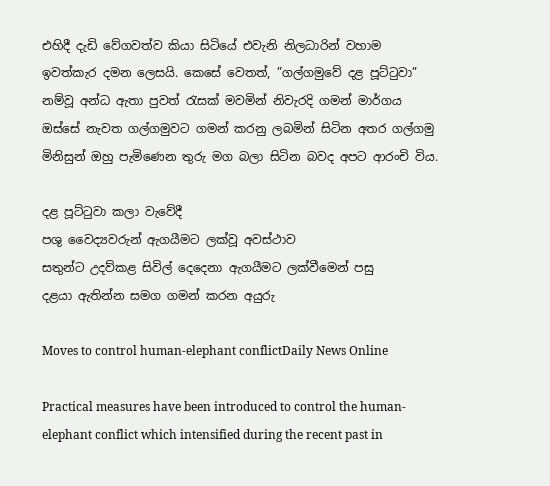එහිදී දැඩි වේගවත්ව කියා සිටියේ එවැනි නිලධාරින් වහාම ඉවත්කැර දමන ලෙසයි. කෙසේ වෙතත්, ”ගල්ගමුවේ දළ පූට්ටුවා” නම්වූ අන්ධ ඇතා පුවත් රැසක් මවමින් නිවැරදි ගමන් මාර්ගය ඔස්සේ නැවත ගල්ගමුවට ගමන් කරනු ලබමින් සිටින අතර ගල්ගමු මිනිසුන් ඔහු පැමිණෙන තුරු මග බලා සිටින බවද අපට ආරංචි විය.

දළ පූට්ටුවා කලා වැවේදී
පශු වෛද්‍යවරුන් ඇගයීමට ලක්වූ අවස්ථාව
සතුන්ට උදව්කළ සිවිල් දෙදෙනා ඇගයීමට ලක්වීමෙන් පසු
දළයා ඇතින්න සමග ගමන් කරන අයුරු

Moves to control human-elephant conflictDaily News Online

Practical measures have been introduced to control the human-elephant conflict which intensified during the recent past in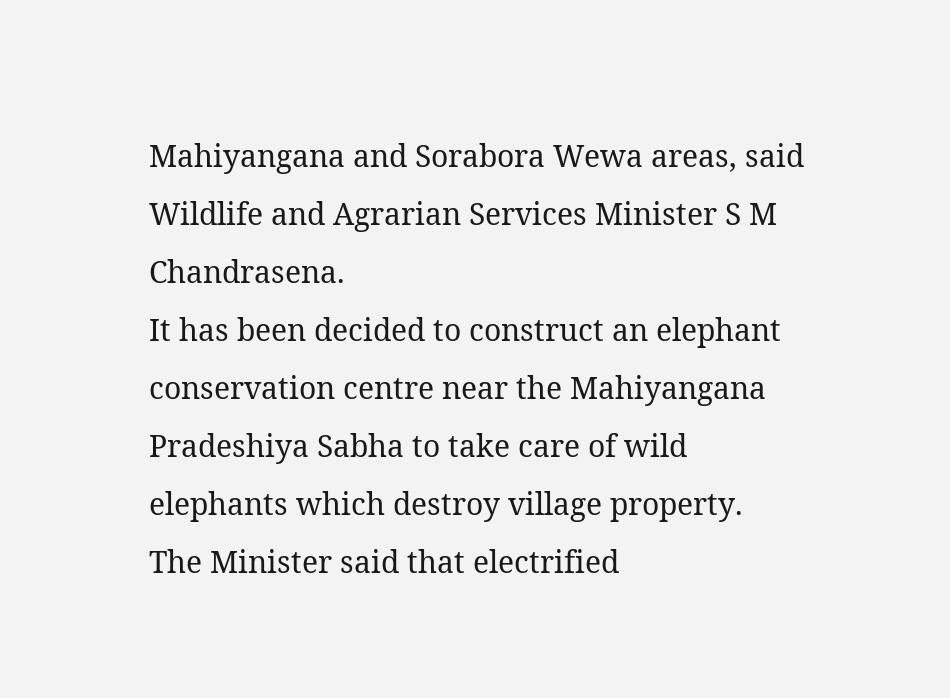Mahiyangana and Sorabora Wewa areas, said Wildlife and Agrarian Services Minister S M Chandrasena.
It has been decided to construct an elephant conservation centre near the Mahiyangana Pradeshiya Sabha to take care of wild elephants which destroy village property.
The Minister said that electrified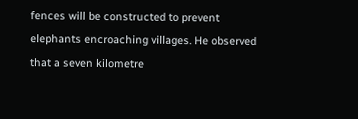fences will be constructed to prevent elephants encroaching villages. He observed that a seven kilometre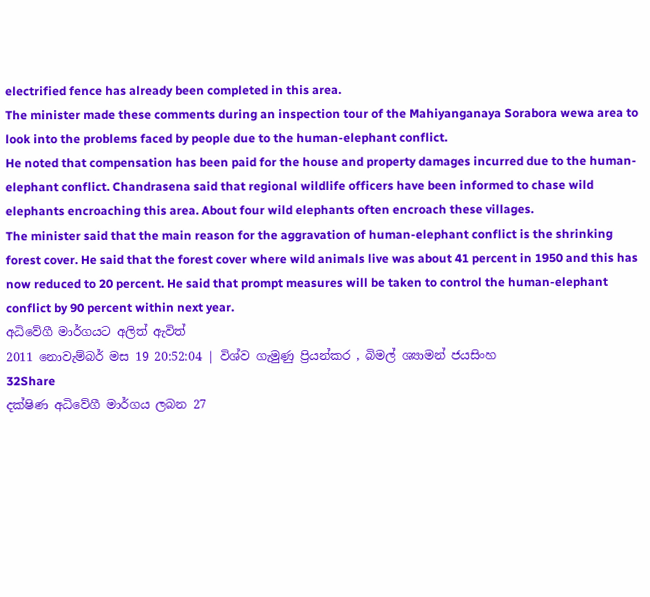electrified fence has already been completed in this area.
The minister made these comments during an inspection tour of the Mahiyanganaya Sorabora wewa area to look into the problems faced by people due to the human-elephant conflict.
He noted that compensation has been paid for the house and property damages incurred due to the human-elephant conflict. Chandrasena said that regional wildlife officers have been informed to chase wild elephants encroaching this area. About four wild elephants often encroach these villages.
The minister said that the main reason for the aggravation of human-elephant conflict is the shrinking forest cover. He said that the forest cover where wild animals live was about 41 percent in 1950 and this has now reduced to 20 percent. He said that prompt measures will be taken to control the human-elephant conflict by 90 percent within next year.
අධිවේගී මාර්ගයට අලිත් ඇවිත්
2011 නොවැම්බර් මස 19 20:52:04 | විශ්ව ගැමුණු ප්‍රියන්කර , බිමල් ශ්‍යාමන් ජයසිංහ
32Share
දක්ෂිණ අධිවේගී මාර්ගය ලබන 27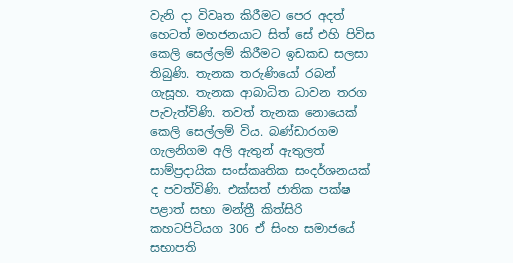වැනි දා විවෘත කිරීමට පෙර අදත් හෙටත් මහජනයාට සිත් සේ එහි පිවිස කෙලි සෙල්ලම් කිරීමට ඉඩකඩ සලසා තිබුණි. තැනක තරුණියෝ රබන් ගැසූහ. තැනක ආබාධිත ධාවන තරග පැවැත්විණි. තවත් තැනක නොයෙක් කෙලි සෙල්ලම් විය. බණ්ඩාරගම ගැලනිගම අලි ඇතුන් ඇතුලත් සාම්ප්‍රදායික සංස්කෘතික සංදර්ශනයක් ද පවත්විණි. එක්සත් ජාතික පක්ෂ පළාත් සභා මන්ත්‍රී කිත්සිරි කහටපිටියග 306 ඒ සිංහ සමාජයේ සභාපති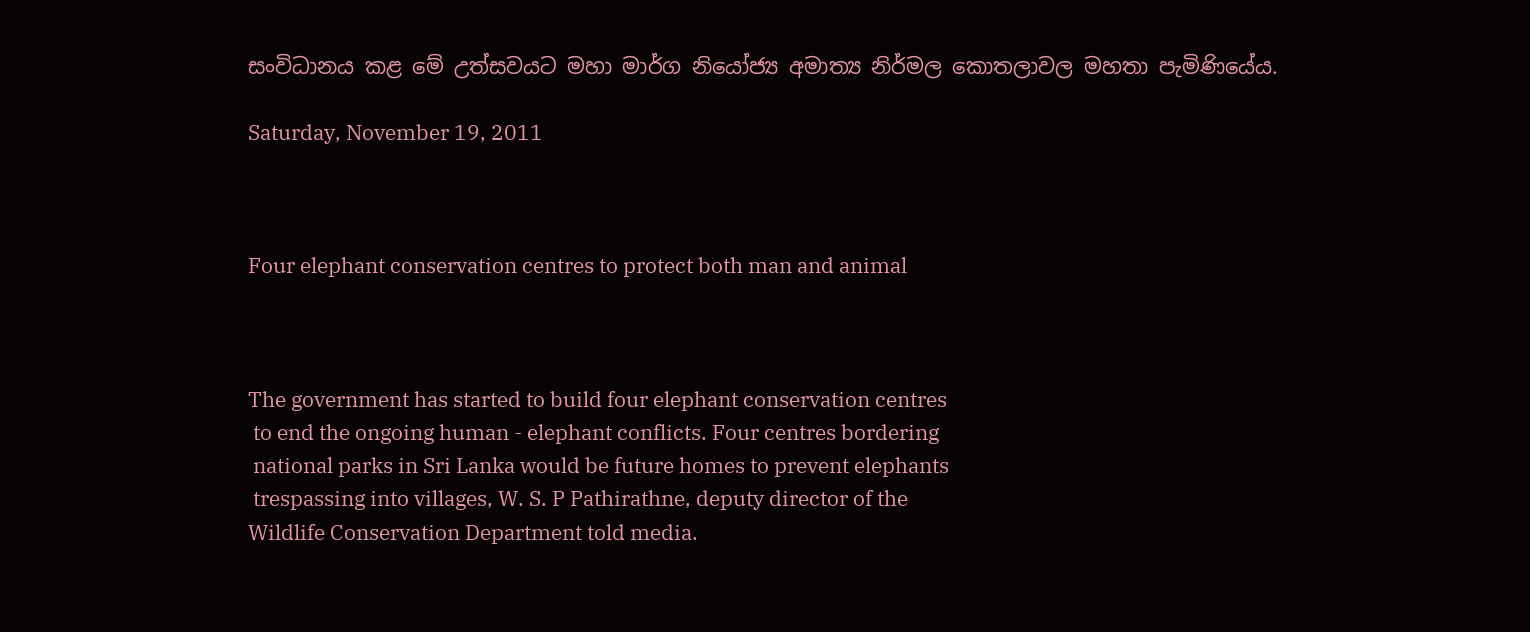සංවිධානය කළ මේ උත්සවයට මහා මාර්ග නියෝජ්‍ය අමාත්‍ය නිර්මල කොතලාවල මහතා පැමිණියේය.

Saturday, November 19, 2011



Four elephant conservation centres to protect both man and animal



The government has started to build four elephant conservation centres
 to end the ongoing human - elephant conflicts. Four centres bordering
 national parks in Sri Lanka would be future homes to prevent elephants
 trespassing into villages, W. S. P Pathirathne, deputy director of the
Wildlife Conservation Department told media.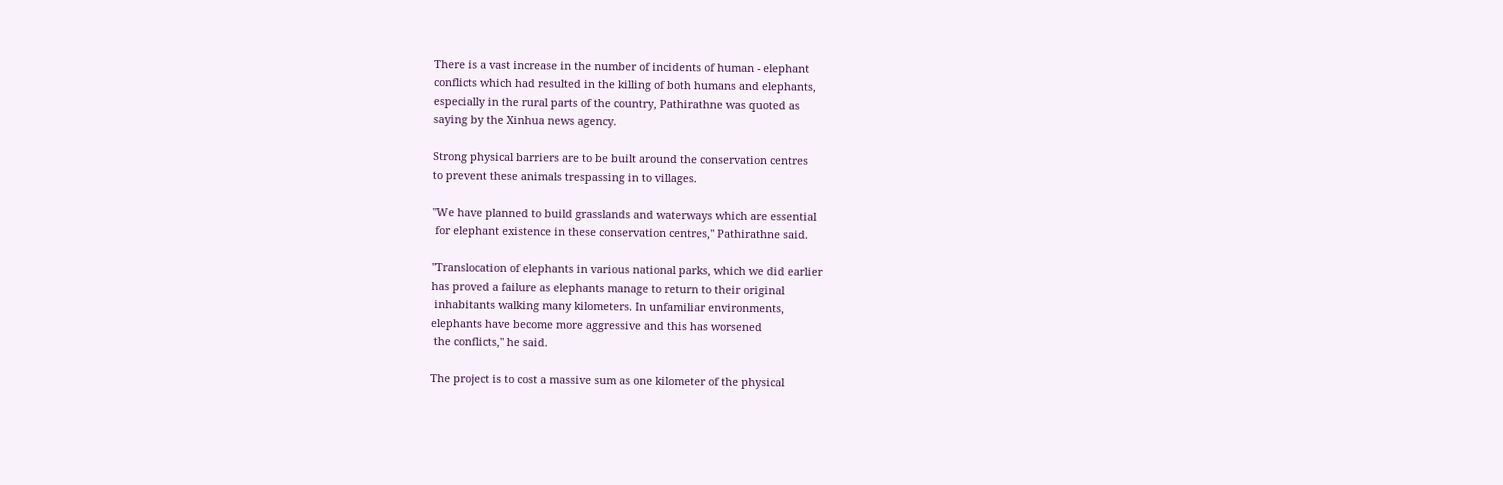There is a vast increase in the number of incidents of human - elephant
conflicts which had resulted in the killing of both humans and elephants,
especially in the rural parts of the country, Pathirathne was quoted as
saying by the Xinhua news agency.

Strong physical barriers are to be built around the conservation centres
to prevent these animals trespassing in to villages.

"We have planned to build grasslands and waterways which are essential
 for elephant existence in these conservation centres," Pathirathne said.

"Translocation of elephants in various national parks, which we did earlier
has proved a failure as elephants manage to return to their original
 inhabitants walking many kilometers. In unfamiliar environments,
elephants have become more aggressive and this has worsened
 the conflicts," he said.

The project is to cost a massive sum as one kilometer of the physical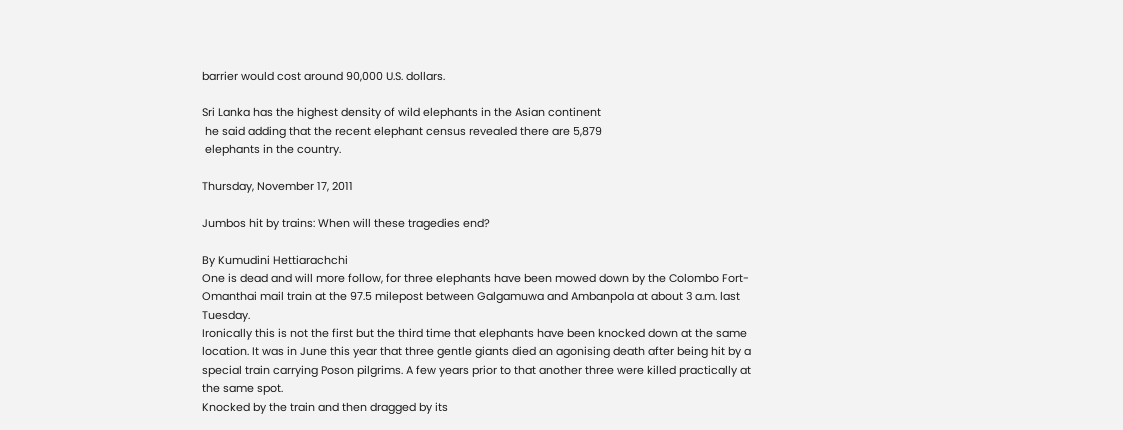barrier would cost around 90,000 U.S. dollars.

Sri Lanka has the highest density of wild elephants in the Asian continent
 he said adding that the recent elephant census revealed there are 5,879
 elephants in the country.

Thursday, November 17, 2011

Jumbos hit by trains: When will these tragedies end?

By Kumudini Hettiarachchi
One is dead and will more follow, for three elephants have been mowed down by the Colombo Fort-Omanthai mail train at the 97.5 milepost between Galgamuwa and Ambanpola at about 3 a.m. last Tuesday.
Ironically this is not the first but the third time that elephants have been knocked down at the same location. It was in June this year that three gentle giants died an agonising death after being hit by a special train carrying Poson pilgrims. A few years prior to that another three were killed practically at the same spot.
Knocked by the train and then dragged by its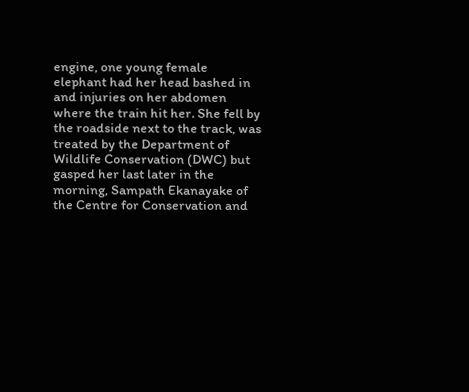engine, one young female elephant had her head bashed in and injuries on her abdomen where the train hit her. She fell by the roadside next to the track, was treated by the Department of Wildlife Conservation (DWC) but gasped her last later in the morning, Sampath Ekanayake of the Centre for Conservation and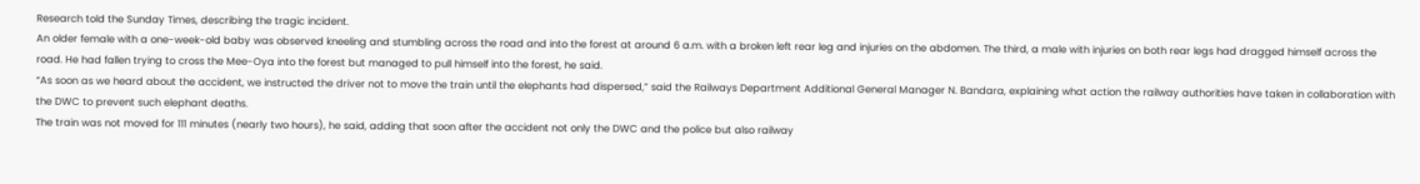Research told the Sunday Times, describing the tragic incident.
An older female with a one-week-old baby was observed kneeling and stumbling across the road and into the forest at around 6 a.m. with a broken left rear leg and injuries on the abdomen. The third, a male with injuries on both rear legs had dragged himself across the road. He had fallen trying to cross the Mee-Oya into the forest but managed to pull himself into the forest, he said.
“As soon as we heard about the accident, we instructed the driver not to move the train until the elephants had dispersed,” said the Railways Department Additional General Manager N. Bandara, explaining what action the railway authorities have taken in collaboration with the DWC to prevent such elephant deaths.
The train was not moved for 111 minutes (nearly two hours), he said, adding that soon after the accident not only the DWC and the police but also railway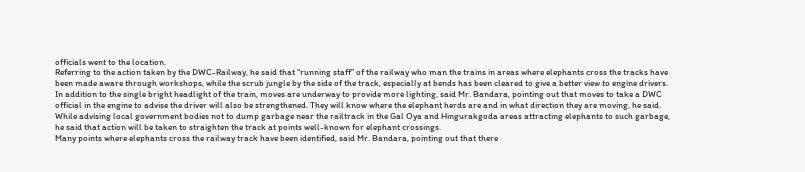officials went to the location.
Referring to the action taken by the DWC-Railway, he said that “running staff” of the railway who man the trains in areas where elephants cross the tracks have been made aware through workshops, while the scrub jungle by the side of the track, especially at bends has been cleared to give a better view to engine drivers.
In addition to the single bright headlight of the train, moves are underway to provide more lighting, said Mr. Bandara, pointing out that moves to take a DWC official in the engine to advise the driver will also be strengthened. They will know where the elephant herds are and in what direction they are moving, he said.
While advising local government bodies not to dump garbage near the railtrack in the Gal Oya and Hingurakgoda areas attracting elephants to such garbage, he said that action will be taken to straighten the track at points well-known for elephant crossings.
Many points where elephants cross the railway track have been identified, said Mr. Bandara, pointing out that there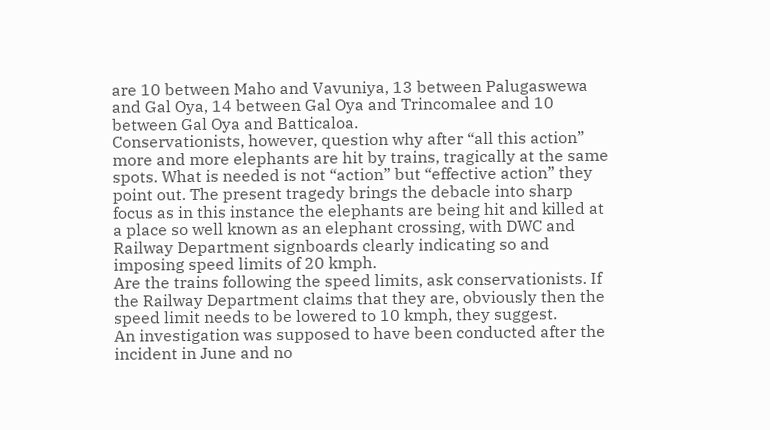are 10 between Maho and Vavuniya, 13 between Palugaswewa and Gal Oya, 14 between Gal Oya and Trincomalee and 10 between Gal Oya and Batticaloa.
Conservationists, however, question why after “all this action” more and more elephants are hit by trains, tragically at the same spots. What is needed is not “action” but “effective action” they point out. The present tragedy brings the debacle into sharp focus as in this instance the elephants are being hit and killed at a place so well known as an elephant crossing, with DWC and Railway Department signboards clearly indicating so and imposing speed limits of 20 kmph.
Are the trains following the speed limits, ask conservationists. If the Railway Department claims that they are, obviously then the speed limit needs to be lowered to 10 kmph, they suggest.
An investigation was supposed to have been conducted after the incident in June and no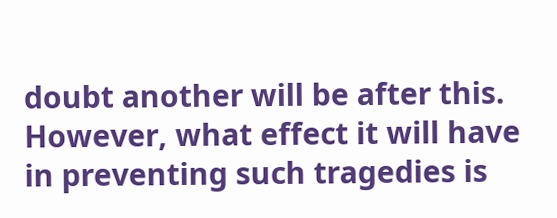doubt another will be after this. However, what effect it will have in preventing such tragedies is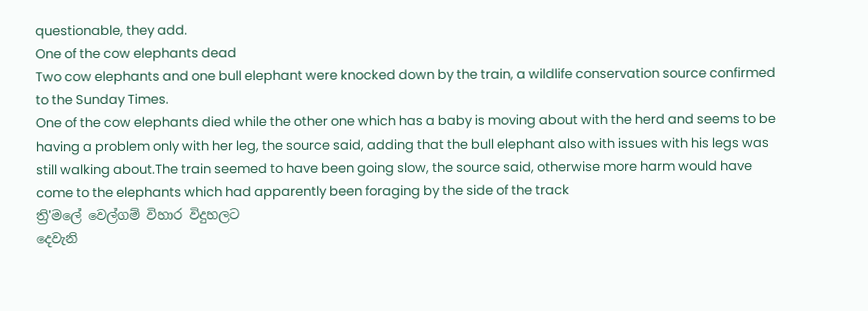questionable, they add.
One of the cow elephants dead
Two cow elephants and one bull elephant were knocked down by the train, a wildlife conservation source confirmed to the Sunday Times.
One of the cow elephants died while the other one which has a baby is moving about with the herd and seems to be having a problem only with her leg, the source said, adding that the bull elephant also with issues with his legs was still walking about.The train seemed to have been going slow, the source said, otherwise more harm would have come to the elephants which had apparently been foraging by the side of the track
ත්‍රි'මලේ වෙල්ගම් විහාර විදුහලට
දෙවැනි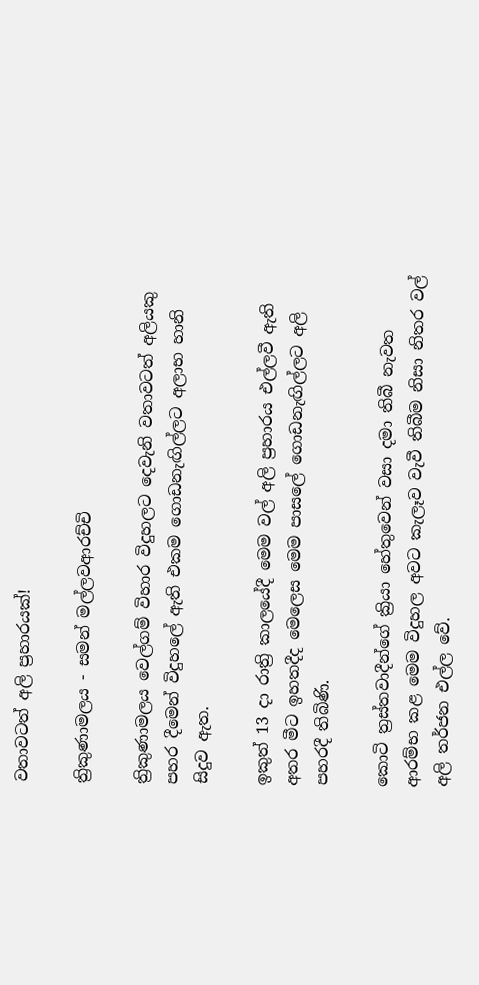වතාවටත් අලි ප්‍රහාරයක්‌!

ත්‍රිකුණාමලය - සමන් මල්ලවආරච්චි

ත්‍රිකුණාමලය වෙල්ගම් විහාර විදුහලට දෙවැනි වතාවටත් අලියකු පහර දීමෙන් විදුහලේ ඇති එකම ගොඩනැඟිල්ලට අලාභ හානි සිදුව ඇත.

ඉකුත් 13 දා රාත්‍රි කාලයේදී මෙම වල් අලි ප්‍රහාරය එල්ලවී ඇති අතර මීට ඉහතදීද මෙලෙස මෙම පාසලේ ගොඩනැඟිල්ලට අලි පහරදී තිබිණි.

කොටි ත්‍රස්‌තවාදීන්ගේ ක්‍රියා හේතුවෙන් වසා දමා තිබී නැවත ආරම්භ කළ මෙම විදුහල අවට කැලෑව වැවී තිබීම නිසා නිතර වල් අලි තර්ජන එල්ල වේ.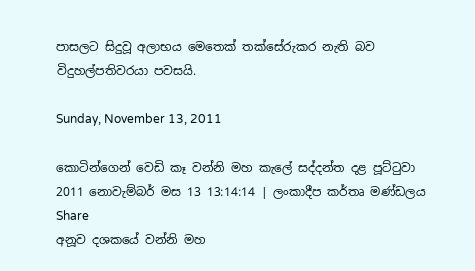පාසලට සිදුවූ අලාභය මෙතෙක්‌ තක්‌සේරුකර නැති බව විදුහල්පතිවරයා පවසයි.

Sunday, November 13, 2011

කොටින්ගෙන් වෙඩි කෑ වන්නි මහ කැලේ සද්දන්ත දළ පූට්ටුවා
2011 නොවැම්බර් මස 13 13:14:14 | ලංකාදීප කර්තෘ මණ්ඩලය
Share
අනූව දශකයේ වන්නි මහ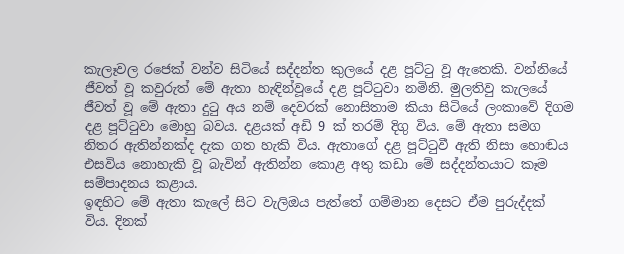කැලෑවල රජෙක් වන්ව සිටියේ සද්දන්ත කුලයේ දළ පූට්ටු වූ ඇතෙකි. වන්නියේ ජීවත් වූ කවුරුත් මේ ඇතා හැඳින්වූයේ දළ පූට්ටුවා නමිනි. මුලතිවු කැලයේ ජීවත් වූ මේ ඇතා දුටු අය නම් දෙවරක් නොසිතාම කියා සිටියේ ලංකාවේ දිගම දළ පූට්ටුවා මොහු බවය. දළයක් අඩි 9 ක් තරම් දිගු විය. මේ ඇතා සමග නිතර ඇතින්නක්ද දැක ගත හැකි විය. ඇතාගේ දළ පූට්ටුවී ඇති නිසා හොඬය එසවිය නොහැකි වූ බැවින් ඇතින්න කොළ අතු කඩා මේ සද්දන්තයාට කෑම සම්පාදනය කළාය.
ඉඳහිට මේ ඇතා කැලේ සිට වැලිඔය පැත්තේ ගම්මාන දෙසට ඒම පුරුද්දක් විය. දිනක්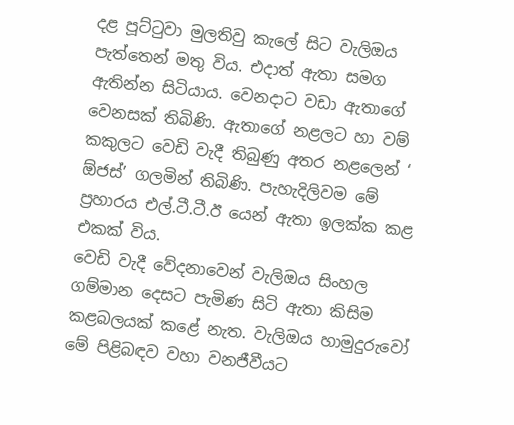දළ පූට්ටුවා මුලතිවු කැලේ සිට වැලිඔය පැත්තෙන් මතු විය. එදාත් ඇතා සමග ඇතින්න සිටියාය. වෙනදාට වඩා ඇතාගේ වෙනසක් තිබිණි. ඇතාගේ නළලට හා වම් කකුලට වෙඩි වැදී තිබුණු අතර නළලෙන් ‘ ඕජස්’ ගලමින් තිබිණි. පැහැදිලිවම මේ ප්‍රහාරය එල්.ටී.ටී.ඊ යෙන් ඇතා ඉලක්ක කළ එකක් විය.
වෙඩි වැදී වේදනාවෙන් වැලිඔය සිංහල ගම්මාන දෙසට පැමිණ සිටි ඇතා කිසිම කළබලයක් කළේ නැත. වැලිඔය හාමුදුරුවෝ මේ පිළිබඳව වහා වනජීවීයට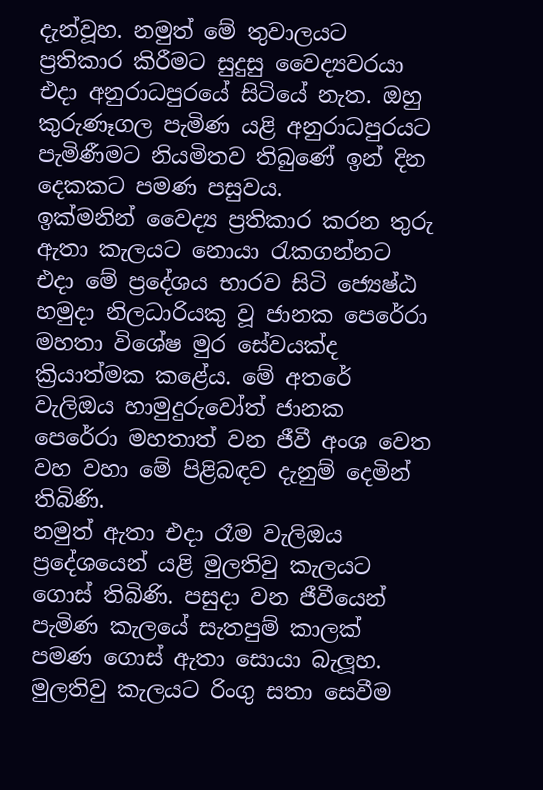දැන්වූහ. නමුත් මේ තුවාලයට ප්‍රතිකාර කිරීමට සුදුසු වෛද්‍යවරයා එදා අනුරාධපුරයේ සිටියේ නැත. ඔහු කුරුණෑගල පැමිණ යළි අනුරාධපුරයට පැමිණීමට නියමිතව තිබුණේ ඉන් දින දෙකකට පමණ පසුවය.
ඉක්මනින් වෛද්‍ය ප්‍රතිකාර කරන තුරු ඇතා කැලයට නොයා රැකගන්නට එදා මේ ප්‍රදේශය භාරව සිටි ජ්‍යෙෂ්ඨ හමුදා නිලධාරියකු වූ ජානක පෙරේරා මහතා විශේෂ මුර සේවයක්ද ක්‍රියාත්මක කළේය. මේ අතරේ වැලිඔය හාමුදුරුවෝත් ජානක පෙරේරා මහතාත් වන ජීවී අංශ වෙත වහ වහා මේ පිළිබඳව දැනුම් දෙමින් තිබිණි.
නමුත් ඇතා එදා රෑම වැලිඔය ප්‍රදේශයෙන් යළි මුලතිවු කැලයට ගොස් තිබිණි. පසුදා වන ජීවීයෙන් පැමිණ කැලයේ සැතපුම් කාලක් පමණ ගොස් ඇතා සොයා බැලූහ. මුලතිවු කැලයට රිංගු සතා සෙවීම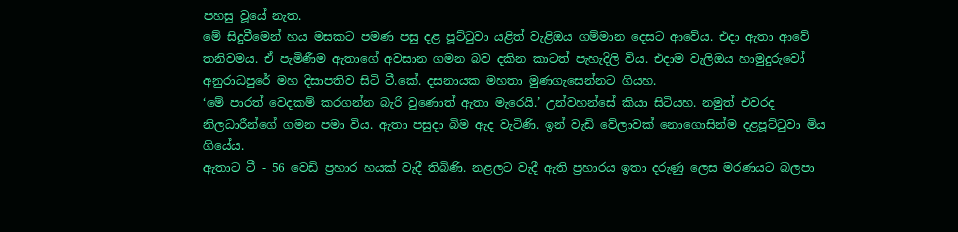පහසු වූයේ නැත.
මේ සිදුවීමෙන් හය මසකට පමණ පසු දළ පූට්ටුවා යළිත් වැළිඔය ගම්මාන දෙසට ආවේය. එදා ඇතා ආවේ තනිවමය. ඒ පැමිණීම ඇතාගේ අවසාන ගමන බව දකින කාටත් පැහැදිලි විය. එදාම වැලිඔය හාමුදුරුවෝ අනුරාධපුරේ මහ දිසාපතිව සිටි ටී.කේ. දසනායක මහතා මුණගැසෙන්නට ගියහ.
‘මේ පාරත් වෙදකම් කරගන්න බැරි වුණොත් ඇතා මැරෙයි.’ උන්වහන්සේ කියා සිටියහ. නමුත් එවරද නිලධාරීන්ගේ ගමන පමා විය. ඇතා පසුදා බිම ඇද වැටිණි. ඉන් වැඩි වේලාවක් නොගොසින්ම දළපූට්ටුවා මිය ගියේය.
ඇතාට ටී - 56 වෙඩි ප්‍රහාර හයක් වැදී තිබිණි. නළලට වැදී ඇති ප්‍රහාරය ඉතා දරුණු ලෙස මරණයට බලපා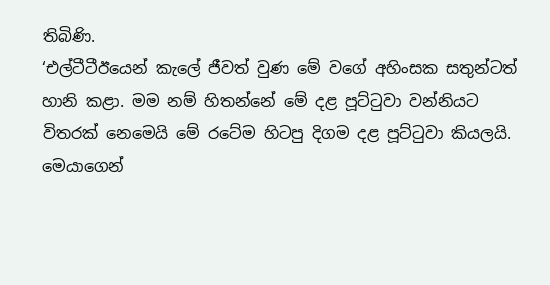තිබිණි.
‘එල්ටීටීඊයෙන් කැලේ ජීවත් වුණ මේ වගේ අහිංසක සතුන්ටත් හානි කළා. මම නම් හිතන්නේ මේ දළ පූට්ටුවා වන්නියට විතරක් නෙමෙයි මේ රටේම හිටපු දිගම දළ පූට්ටුවා කියලයි. මෙයාගෙන්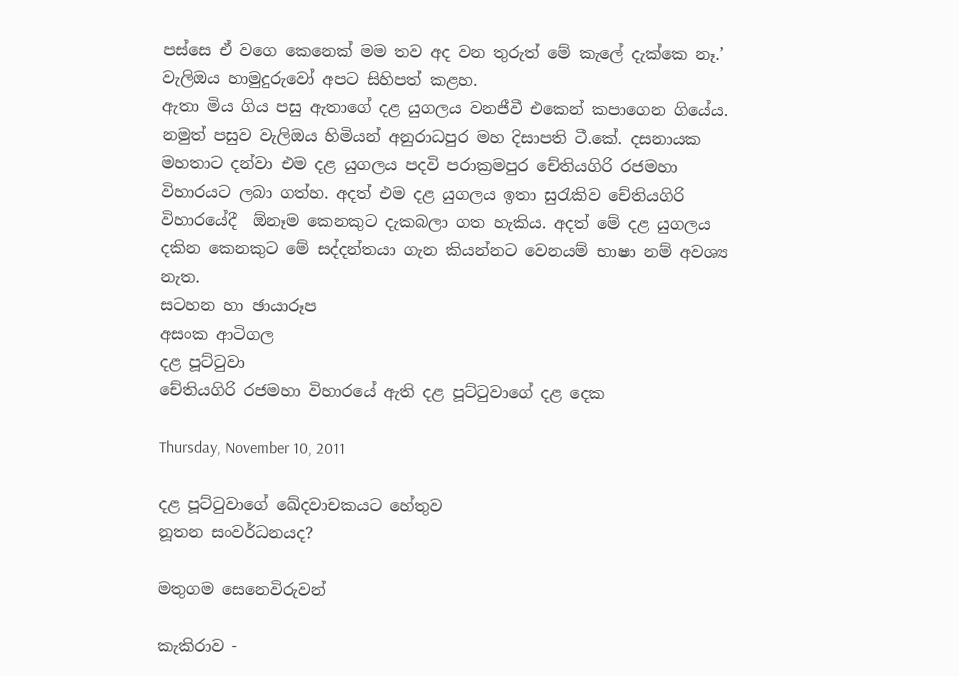පස්සෙ ඒ වගෙ කෙනෙක් මම තව අද වන තුරුත් මේ කැලේ දැක්කෙ නෑ.’ වැලිඔය හාමුදුරුවෝ අපට සිහිපත් කළහ.
ඇතා මිය ගිය පසු ඇතාගේ දළ යුගලය වනජීවී එකෙන් කපාගෙන ගියේය. නමුත් පසුව වැලිඔය හිමියන් අනුරාධපුර මහ දිසාපති ටී.කේ. දසනායක මහතාට දන්වා එම දළ යුගලය පදවි පරාක්‍රමපුර චේතියගිරි රජමහා විහාරයට ලබා ගත්හ. අදත් එම දළ යුගලය ඉතා සුරැකිව චේතියගිරි විහාරයේදී  ඕනෑම කෙනකුට දැකබලා ගත හැකිය. අදත් මේ දළ යුගලය දකින කෙනකුට මේ සද්දන්තයා ගැන කියන්නට වෙනයම් භාෂා නම් අවශ්‍ය නැත.
සටහන හා ඡායාරූප
අසංක ආටිගල
දළ පූට්ටුවා
චේතියගිරි රජමහා විහාරයේ ඇති දළ පූට්ටුවාගේ දළ දෙක

Thursday, November 10, 2011

දළ පූට්‌ටුවාගේ ඛේදවාචකයට හේතුව
නූතන සංවර්ධනයද?

මතුගම සෙනෙවිරුවන්

කැකිරාව -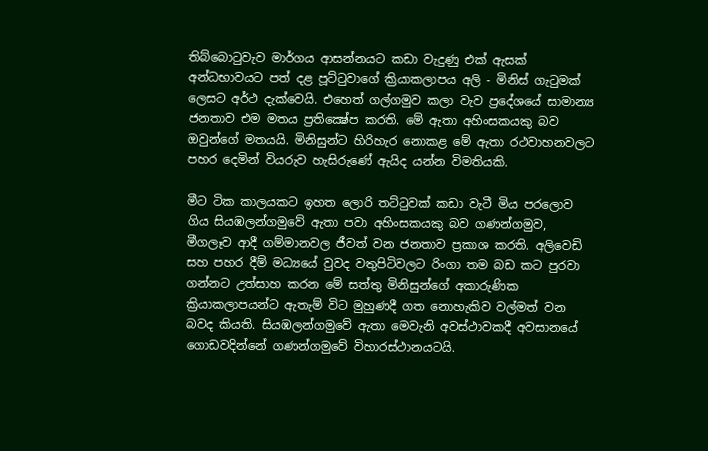තිබ්බොටුවැව මාර්ගය ආසන්නයට කඩා වැදුණු එක්‌ ඇසක්‌ අන්ධභාවයට පත් දළ පූට්‌ටුවාගේ ක්‍රියාකලාපය අලි - මිනිස්‌ ගැටුමක්‌ ලෙසට අර්ථ දැක්‌වෙයි. එහෙත් ගල්ගමුව කලා වැව ප්‍රදේශයේ සාමාන්‍ය ජනතාව එම මතය ප්‍රතික්‍ෂේප කරති. මේ ඇතා අහිංසකයකු බව ඔවුන්ගේ මතයයි. මිනිසුන්ට හිරිහැර නොකළ මේ ඇතා රථවාහනවලට පහර දෙමින් වියරුව හැසිරුණේ ඇයිද යන්න විමතියකි.

මීට ටික කාලයකට ඉහත ලොරි තට්‌ටුවක්‌ කඩා වැටී මිය පරලොව ගිය සියඹලන්ගමුවේ ඇතා පවා අහිංසකයකු බව ගණන්ගමුව, මීගලෑව ආදී ගම්මානවල ජීවත් වන ජනතාව ප්‍රකාශ කරති. අලිවෙඩි සහ පහර දීම් මධ්‍යයේ වුවද වතුපිටිවලට රිංගා තම බඩ කට පුරවා ගන්නට උත්සාහ කරන මේ සත්තු මිනිසුන්ගේ අකාරුණික ක්‍රියාකලාපයන්ට ඇතැම් විට මුහුණදී ගත නොහැකිව වල්මත් වන බවද කියති. සියඹලන්ගමුවේ ඇතා මෙවැනි අවස්‌ථාවකදී අවසානයේ ගොඩවදින්නේ ගණන්ගමුවේ විහාරස්‌ථානයටයි.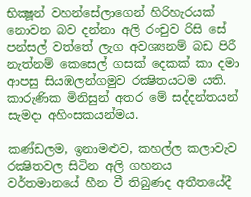භික්‍ෂූන් වහන්සේලාගෙන් හිරිහැරයක්‌ නොවන බව දන්නා අලි රංචුව රිසි සේ පන්සල් වත්තේ ලැග අවශ්‍යනම් බඩ පිරී නැත්නම් කෙසෙල් ගසක්‌ දෙකක්‌ කා දමා ආපසු සියඹලන්ගමුව රක්‍ෂිතයටම යති. කාරුණික මිනිසුන් අතර මේ සද්දන්තයන් සැමදා අහිංසකයන්මය.

කණ්‌ඩලම, ඉනාමළුව, කහල්ල කලාවැව රක්‍ෂිතවල සිටින අලි ගහනය වර්තමානයේ හීන වී තිබුණද අතීතයේදී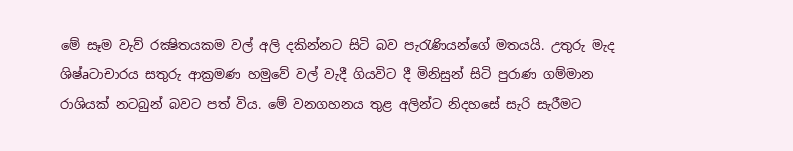මේ සෑම වැව් රක්‍ෂිතයකම වල් අලි දකින්නට සිටි බව පැරැණියන්ගේ මතයයි. උතුරු මැද ශිෂ්aටාචාරය සතුරු ආක්‍රමණ හමුවේ වල් වැදී ගියවිට දී මිනිසුන් සිටි පුරාණ ගම්මාන රාශියක්‌ නටබුන් බවට පත් විය. මේ වනගහනය තුළ අලින්ට නිදහසේ සැරි සැරීමට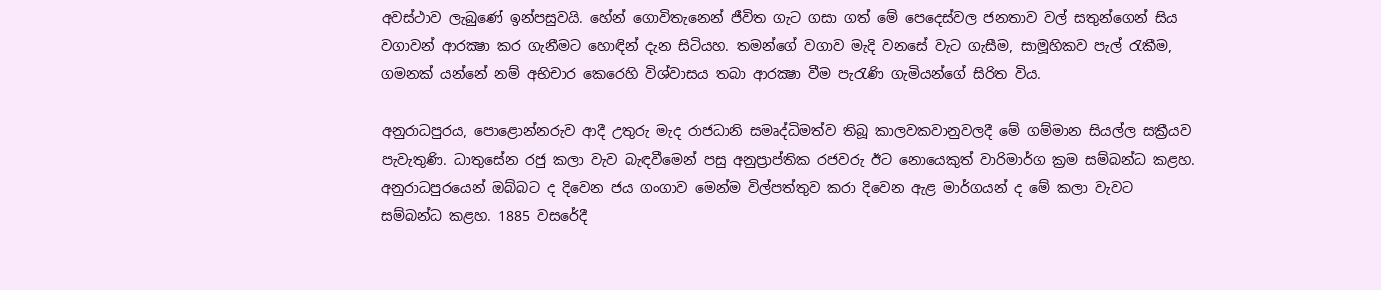අවස්‌ථාව ලැබුණේ ඉන්පසුවයි. හේන් ගොවිතැනෙන් ජීවිත ගැට ගසා ගත් මේ පෙදෙස්‌වල ජනතාව වල් සතුන්ගෙන් සිය වගාවන් ආරක්‍ෂා කර ගැනීමට හොඳින් දැන සිටියහ. තමන්ගේ වගාව මැදි වනසේ වැට ගැසීම, සාමූහිකව පැල් රැකීම, ගමනක්‌ යන්නේ නම් අභිචාර කෙරෙහි විශ්වාසය තබා ආරක්‍ෂා වීම පැරැණි ගැමියන්ගේ සිරිත විය.

අනුරාධපුරය, පොළොන්නරුව ආදී උතුරු මැද රාජධානි සමෘද්ධිමත්ව තිබූ කාලවකවානුවලදී මේ ගම්මාන සියල්ල සක්‍රීයව පැවැතුණි. ධාතුසේන රජු කලා වැව බැඳවීමෙන් පසු අනුප්‍රාප්තික රජවරු ඊට නොයෙකුත් වාරිමාර්ග ක්‍රම සම්බන්ධ කළහ. අනුරාධපුරයෙන් ඔබ්බට ද දිවෙන ජය ගංගාව මෙන්ම විල්පත්තුව කරා දිවෙන ඇළ මාර්ගයන් ද මේ කලා වැවට සම්බන්ධ කළහ. 1885 වසරේදී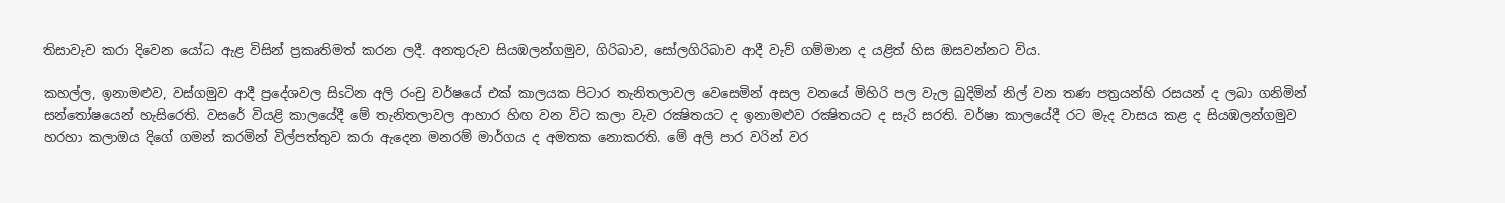තිසාවැව කරා දිවෙන යෝධ ඇළ විසින් ප්‍රකෘතිමත් කරන ලදී. අනතුරුව සියඹලන්ගමුව, ගිරිබාව, සෝලගිරිබාව ආදී වැව් ගම්මාන ද යළිත් හිස ඔසවන්නට විය.

කහල්ල, ඉනාමළුව, වස්‌ගමුව ආදී ප්‍රදේශවල සිsටින අලි රංචු වර්ෂයේ එක්‌ කාලයක පිටාර තැනිතලාවල වෙසෙමින් අසල වනයේ මිහිරි පල වැල බුදිමින් නිල් වන තණ පත්‍රයන්හි රසයන් ද ලබා ගනිමින් සන්තෝෂයෙන් හැසිරෙති. වසරේ වියළි කාලයේදී මේ තැනිතලාවල ආහාර හිඟ වන විට කලා වැව රක්‍ෂිතයට ද ඉනාමළුව රක්‍ෂිතයට ද සැරි සරති. වර්ෂා කාලයේදී රට මැද වාසය කළ ද සියඹලන්ගමුව හරහා කලාඔය දිගේ ගමන් කරමින් විල්පත්තුව කරා ඇදෙන මනරම් මාර්ගය ද අමතක නොකරති. මේ අලි පාර වරින් වර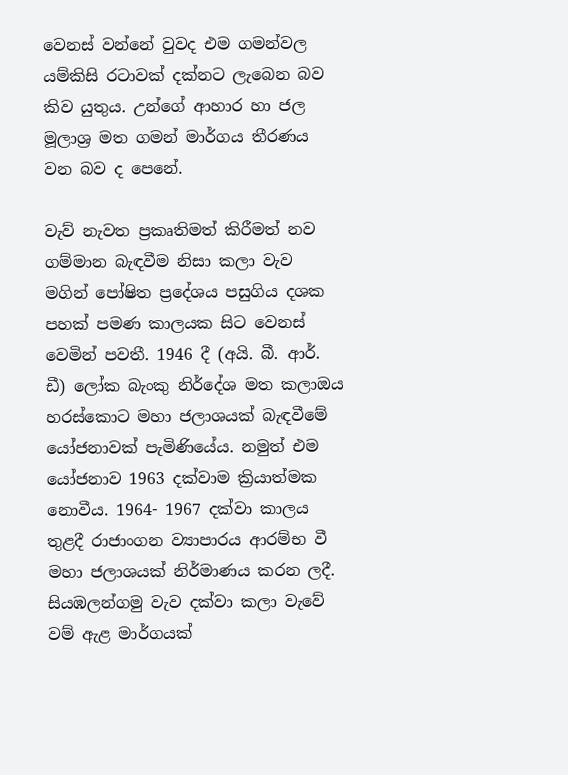වෙනස්‌ වන්නේ වුවද එම ගමන්වල යම්කිසි රටාවක්‌ දක්‌නට ලැබෙන බව කිව යුතුය. උන්ගේ ආහාර හා ජල මූලාශ්‍ර මත ගමන් මාර්ගය තීරණය වන බව ද පෙනේ.

වැව් නැවත ප්‍රකෘතිමත් කිරීමත් නව ගම්මාන බැඳවීම නිසා කලා වැව මගින් පෝෂිත ප්‍රදේශය පසුගිය දශක පහක්‌ පමණ කාලයක සිට වෙනස්‌ වෙමින් පවතී. 1946 දී (අයි. බී. ආර්. ඩී) ලෝක බැංකු නිර්දේශ මත කලාඔය හරස්‌කොට මහා ජලාශයක්‌ බැඳවීමේ යෝජනාවක්‌ පැමිණියේය. නමුත් එම යෝජනාව 1963 දක්‌වාම ක්‍රියාත්මක නොවීය. 1964- 1967 දක්‌වා කාලය තුළදී රාජාංගන ව්‍යාපාරය ආරම්භ වී මහා ජලාශයක්‌ නිර්මාණය කරන ලදී. සියඹලන්ගමු වැව දක්‌වා කලා වැවේ වම් ඇළ මාර්ගයක්‌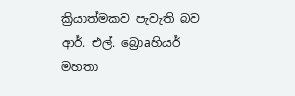ක්‍රියාත්මකව පැවැති බව ආර්. එල්. බ්‍රොaහියර් මහතා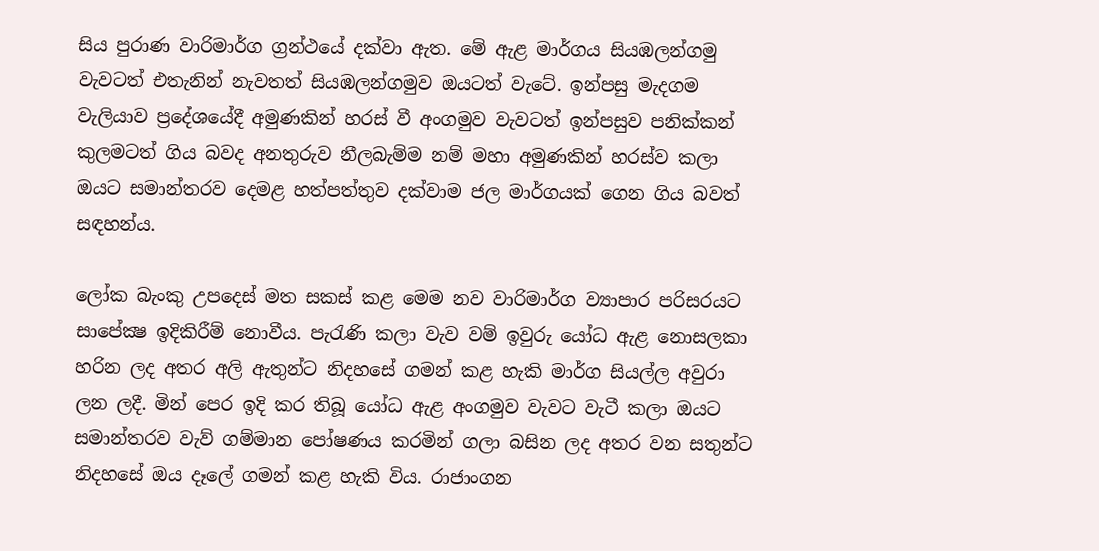සිය පුරාණ වාරිමාර්ග ග්‍රන්ථයේ දක්‌වා ඇත. මේ ඇළ මාර්ගය සියඹලන්ගමු වැවටත් එතැනින් නැවතත් සියඹලන්ගමුව ඔයටත් වැටේ. ඉන්පසු මැදගම වැලියාව ප්‍රදේශයේදී අමුණකින් හරස්‌ වී අංගමුව වැවටත් ඉන්පසුව පනික්‌කන් කුලමටත් ගිය බවද අනතුරුව නීලබැම්ම නම් මහා අමුණකින් හරස්‌ව කලා ඔයට සමාන්තරව දෙමළ හත්පත්තුව දක්‌වාම ජල මාර්ගයක්‌ ගෙන ගිය බවත් සඳහන්ය.

ලෝක බැංකු උපදෙස්‌ මත සකස්‌ කළ මෙම නව වාරිමාර්ග ව්‍යාපාර පරිසරයට සාපේක්‍ෂ ඉදිකිරීම් නොවීය. පැරැණි කලා වැව වම් ඉවුරු යෝධ ඇළ නොසලකා හරින ලද අතර අලි ඇතුන්ට නිදහසේ ගමන් කළ හැකි මාර්ග සියල්ල අවුරා ලන ලදී. මින් පෙර ඉදි කර තිබූ යෝධ ඇළ අංගමුව වැවට වැටී කලා ඔයට සමාන්තරව වැව් ගම්මාන පෝෂණය කරමින් ගලා බසින ලද අතර වන සතුන්ට නිදහසේ ඔය දෑලේ ගමන් කළ හැකි විය. රාජාංගන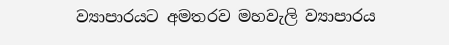ව්‍යාපාරයට අමතරව මහවැලි ව්‍යාපාරය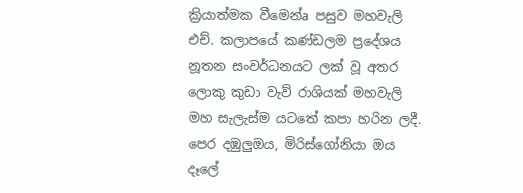ක්‍රියාත්මක වීමෙන්a පසුව මහවැලි එච්. කලාපයේ කණ්‌ඩලම ප්‍රදේශය නූතන සංවර්ධනයට ලක්‌ වූ අතර ලොකු කුඩා වැව් රාශියක්‌ මහවැලි මහ සැලැස්‌ම යටතේ කපා හරින ලදී. පෙර දඹුලුඔය, මිරිස්‌ගෝනියා ඔය දෑලේ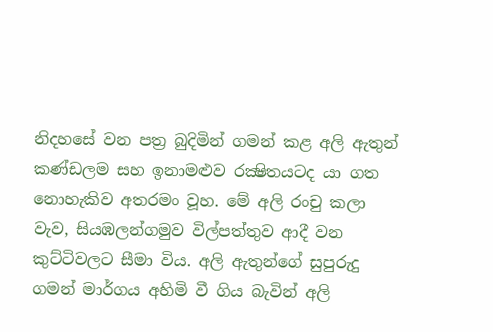නිදහසේ වන පත්‍ර බුදිමින් ගමන් කළ අලි ඇතුන් කණ්‌ඩලම සහ ඉනාමළුව රක්‍ෂිතයටද යා ගත නොහැකිව අතරමං වූහ. මේ අලි රංචු කලා වැව, සියඹලන්ගමුව විල්පත්තුව ආදී වන කුට්‌ටිවලට සීමා විය. අලි ඇතුන්ගේ සුපුරුදු ගමන් මාර්ගය අහිමි වී ගිය බැවින් අලි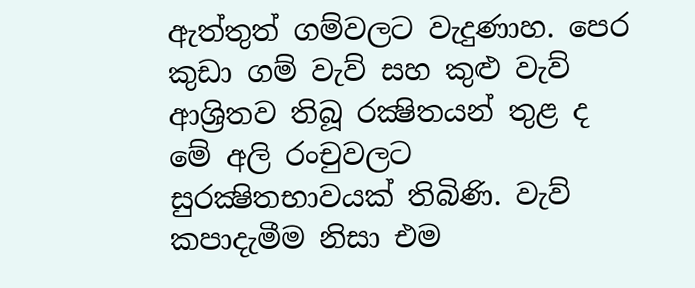ඇත්තුත් ගම්වලට වැදුණාහ. පෙර කුඩා ගම් වැව් සහ කුළු වැව් ආශ්‍රිතව තිබූ රක්‍ෂිතයන් තුළ ද මේ අලි රංචුවලට සුරක්‍ෂිතභාවයක්‌ තිබිණි. වැව් කපාදැමීම නිසා එම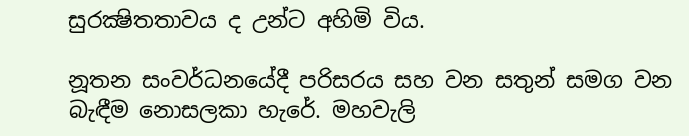සුරක්‍ෂිතතාවය ද උන්ට අහිමි විය.

නූතන සංවර්ධනයේදී පරිසරය සහ වන සතුන් සමග වන බැඳීම නොසලකා හැරේ. මහවැලි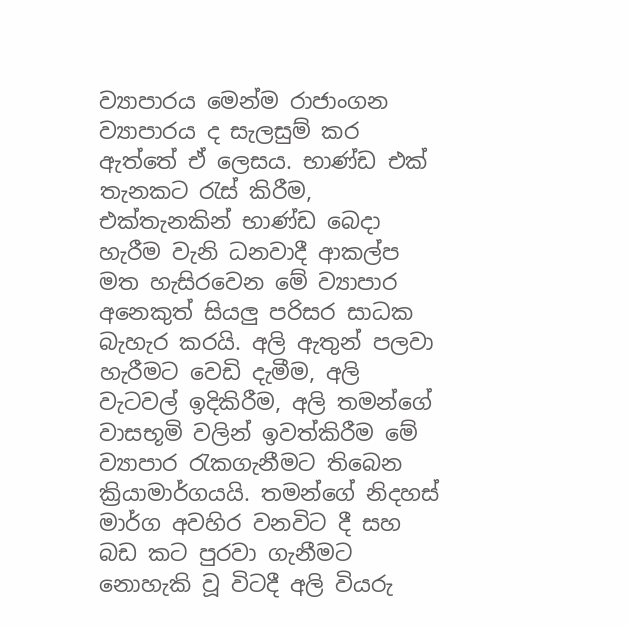ව්‍යාපාරය මෙන්ම රාජාංගන ව්‍යාපාරය ද සැලසුම් කර ඇත්තේ ඒ ලෙසය. භාණ්‌ඩ එක්‌ තැනකට රැස්‌ කිරීම, එක්‌තැනකින් භාණ්‌ඩ බෙදා හැරීම වැනි ධනවාදී ආකල්ප මත හැසිරවෙන මේ ව්‍යාපාර අනෙකුත් සියලු පරිසර සාධක බැහැර කරයි. අලි ඇතුන් පලවා හැරීමට වෙඩි දැමීම, අලි වැටවල් ඉදිකිරීම, අලි තමන්ගේ වාසභූමි වලින් ඉවත්කිරීම මේ ව්‍යාපාර රැකගැනීමට තිබෙන ක්‍රියාමාර්ගයයි. තමන්ගේ නිදහස්‌ මාර්ග අවහිර වනවිට දී සහ බඩ කට පුරවා ගැනීමට නොහැකි වූ විටදී අලි වියරු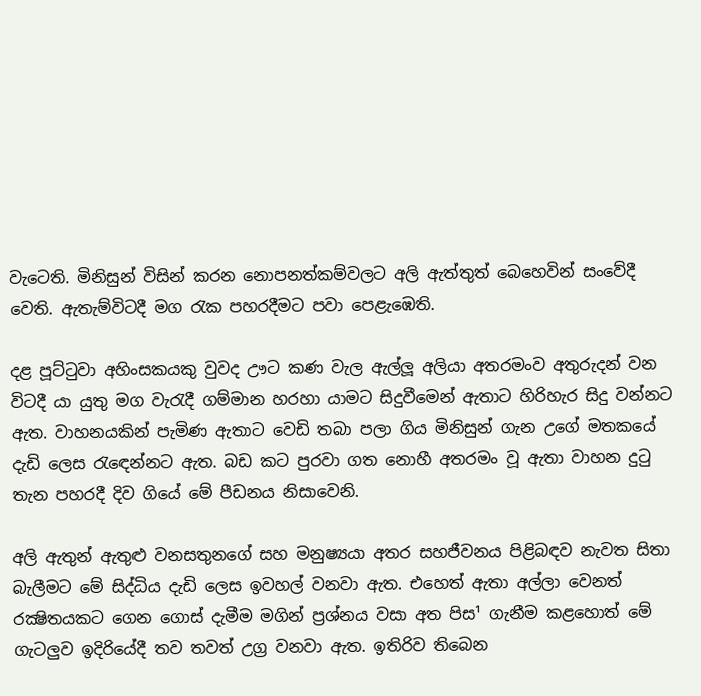වැටෙති. මිනිසුන් විසින් කරන නොපනත්කම්වලට අලි ඇත්තුත් බෙහෙවින් සංවේදී වෙති. ඇතැම්විටදී මග රැක පහරදීමට පවා පෙළැඹෙති.

දළ පූට්‌ටුවා අහිංසකයකු වුවද ඌට කණ වැල ඇල්ලූ අලියා අතරමංව අතුරුදන් වන විටදී යා යුතු මග වැරැදී ගම්මාන හරහා යාමට සිදුවීමෙන් ඇතාට හිරිහැර සිදු වන්නට ඇත. වාහනයකින් පැමිණ ඇතාට වෙඩි තබා පලා ගිය මිනිසුන් ගැන උගේ මතකයේ දැඩි ලෙස රැඳෙන්නට ඇත. බඩ කට පුරවා ගත නොහී අතරමං වූ ඇතා වාහන දුටු තැන පහරදී දිව ගියේ මේ පීඩනය නිසාවෙනි.

අලි ඇතුන් ඇතුළු වනසතුනගේ සහ මනුෂ්‍යයා අතර සහජීවනය පිළිබඳව නැවත සිතා බැලීමට මේ සිද්ධිය දැඩි ලෙස ඉවහල් වනවා ඇත. එහෙත් ඇතා අල්ලා වෙනත් රක්‍ෂිතයකට ගෙන ගොස්‌ දැමීම මගින් ප්‍රශ්නය වසා අත පිස¹ ගැනීම කළහොත් මේ ගැටලුව ඉදිරියේදී තව තවත් උග්‍ර වනවා ඇත. ඉතිරිව තිබෙන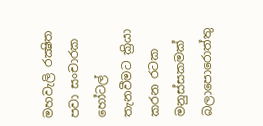මහවැලි රක්‍ෂිත පවා සංචාරක හෝටල් තැනවීමට ක්‍රියා කරන රටක මනුස්‌සකමක්‌ බලාපොරොත්තු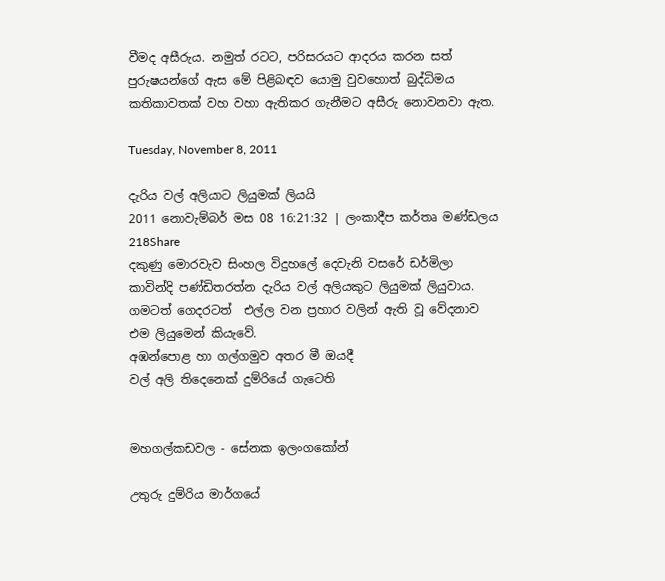වීමද අසීරුය. නමුත් රටට, පරිසරයට ආදරය කරන සත් පුරුෂයන්ගේ ඇස මේ පිළිබඳව යොමු වුවහොත් බුද්ධිමය කතිකාවතක්‌ වහ වහා ඇතිකර ගැනීමට අසීරු නොවනවා ඇත.

Tuesday, November 8, 2011

දැරිය වල් අලියාට ලියුමක් ලියයි
2011 නොවැම්බර් මස 08 16:21:32 | ලංකාදීප කර්තෘ මණ්ඩලය
218Share
දකුණු මොරවැව සිංහල විදුහලේ දෙවැනි වසරේ ඩර්මිලා කාවින්දි පණ්ඩිතරත්න දැරිය වල් අලියකුට ලියුමක් ලියුවාය. ගමටත් ගෙදරටත්  එල්ල වන ප්‍රහාර වලින් ඇති වූ වේදනාව එම ලියුමෙන් කියැවේ.
අඹන්පොළ හා ගල්ගමුව අතර මී ඔයදී
වල් අලි තිදෙනෙක්‌ දුම්රියේ ගැටෙති


මහගල්කඩවල - සේනක ඉලංගකෝන්

උතුරු දුම්රිය මාර්ගයේ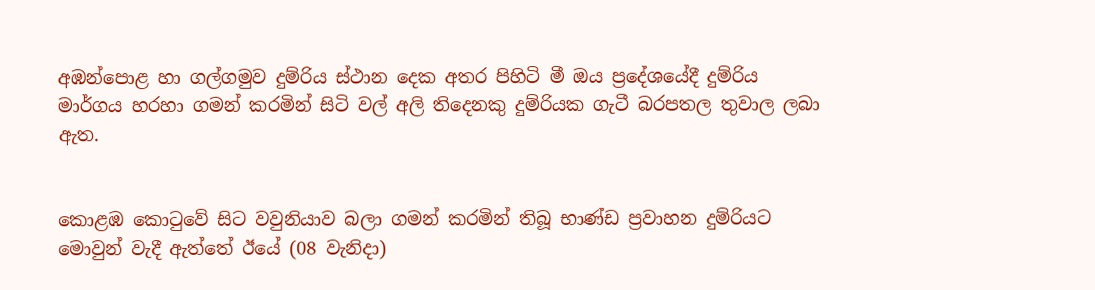අඹන්පොළ හා ගල්ගමුව දුම්රිය ස්‌ථාන දෙක අතර පිහිටි මී ඔය ප්‍රදේශයේදී දුම්රිය මාර්ගය හරහා ගමන් කරමින් සිටි වල් අලි තිදෙනකු දුම්රියක ගැටී බරපතල තුවාල ලබා ඇත.


කොළඹ කොටුවේ සිට වවුනියාව බලා ගමන් කරමින් තිබූ භාණ්‌ඩ ප්‍රවාහන දුම්රියට මොවුන් වැදී ඇත්තේ ඊයේ (08 වැනිදා)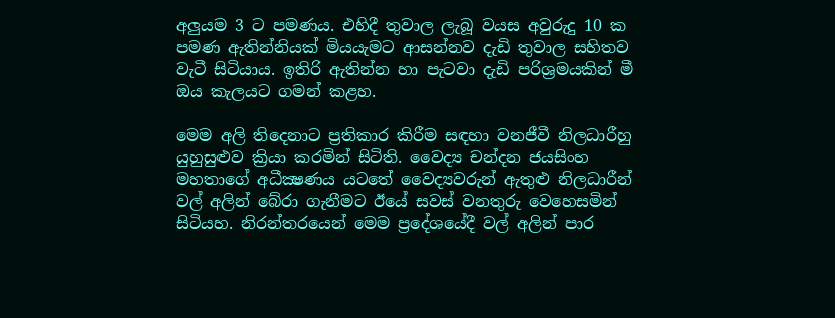අලුයම 3 ට පමණය. එහිදී තුවාල ලැබූ වයස අවුරුදු 10 ක පමණ ඇතින්නියක්‌ මියයැමට ආසන්නව දැඩි තුවාල සහිතව වැටී සිටියාය. ඉතිරි ඇතින්න හා පැටවා දැඩි පරිශ්‍රමයකින් මී ඔය කැලයට ගමන් කළහ.

මෙම අලි තිදෙනාට ප්‍රතිකාර කිරීම සඳහා වනජීවී නිලධාරීහු යුහුසුළුව ක්‍රියා කරමින් සිටිති. වෛද්‍ය චන්දන ජයසිංහ මහතාගේ අධීක්‍ෂණය යටතේ වෛද්‍යවරුන් ඇතුළු නිලධාරීන් වල් අලින් බේරා ගැනීමට ඊයේ සවස්‌ වනතුරු වෙහෙසමින් සිටියහ. නිරන්තරයෙන් මෙම ප්‍රදේශයේදී වල් අලින් පාර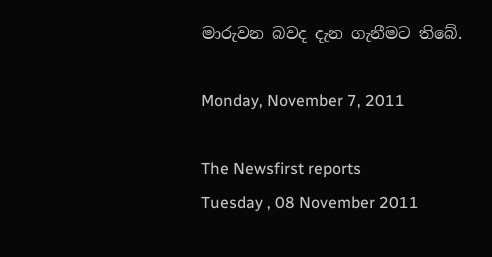මාරුවන බවද දැන ගැනීමට තිබේ.

Monday, November 7, 2011

The Newsfirst reports
Tuesday , 08 November 2011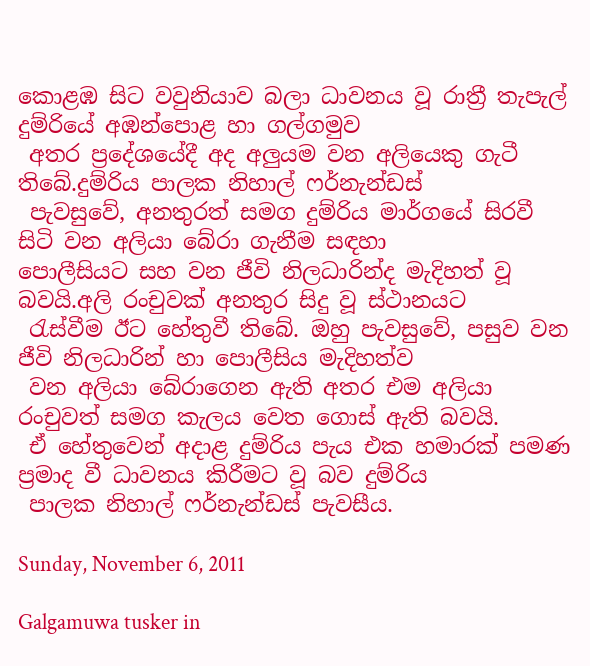කොළඹ සිට වවුනියාව බලා ධාවනය වූ රාත්‍රී තැපැල් දුම්රියේ අඹන්පොළ හා ගල්ගමුව
 අතර ප්‍රදේශයේදී අද අලුයම වන අලියෙකු ගැටී තිබේ.දුම්රිය පාලක නිහාල් ෆර්නැන්ඩස්
 පැවසුවේ, අනතුරත් සමග දුම්රිය මාර්ගයේ සිරවී සිටි වන අලියා බේරා ගැනීම සඳහා
පොලීසියට සහ වන ජීවි නිලධාරින්ද මැදිහත් වූ බවයි.අලි රංචුවක් අනතුර සිදු වූ ස්ථානයට
 රැස්වීම ඊට හේතුවී තිබේ. ඔහු පැවසුවේ, පසුව වන ජීවි නිලධාරින් හා පොලීසිය මැදිහත්ව
 වන අලියා බේරාගෙන ඇති අතර එම අලියා රංචුවත් සමග කැලය වෙත ගොස් ඇති බවයි.
 ඒ හේතුවෙන් අදාළ දුම්රිය පැය එක හමාරක් පමණ ප්‍රමාද වී ධාවනය කිරීමට වූ බව දුම්රිය
 පාලක නිහාල් ෆර්නැන්ඩස් පැවසීය.

Sunday, November 6, 2011

Galgamuwa tusker in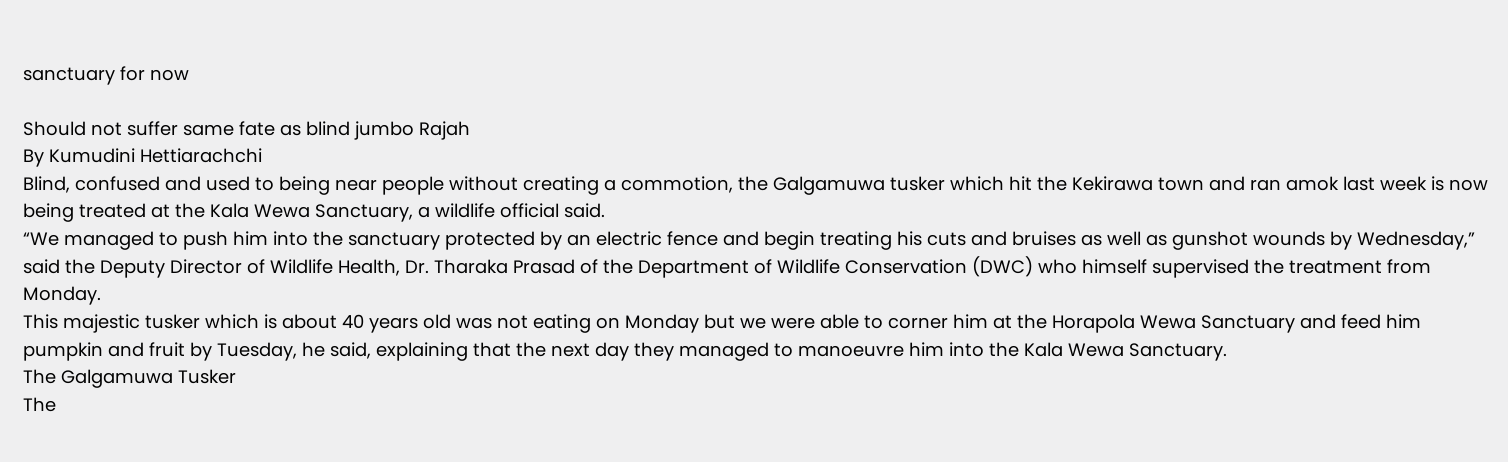sanctuary for now

Should not suffer same fate as blind jumbo Rajah
By Kumudini Hettiarachchi
Blind, confused and used to being near people without creating a commotion, the Galgamuwa tusker which hit the Kekirawa town and ran amok last week is now being treated at the Kala Wewa Sanctuary, a wildlife official said.
“We managed to push him into the sanctuary protected by an electric fence and begin treating his cuts and bruises as well as gunshot wounds by Wednesday,” said the Deputy Director of Wildlife Health, Dr. Tharaka Prasad of the Department of Wildlife Conservation (DWC) who himself supervised the treatment from Monday.
This majestic tusker which is about 40 years old was not eating on Monday but we were able to corner him at the Horapola Wewa Sanctuary and feed him pumpkin and fruit by Tuesday, he said, explaining that the next day they managed to manoeuvre him into the Kala Wewa Sanctuary.
The Galgamuwa Tusker
The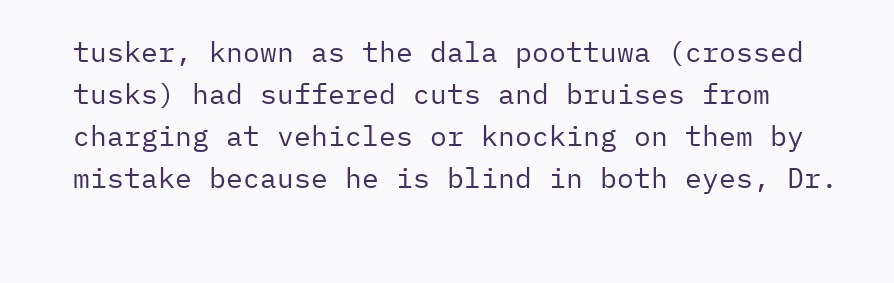tusker, known as the dala poottuwa (crossed tusks) had suffered cuts and bruises from charging at vehicles or knocking on them by mistake because he is blind in both eyes, Dr.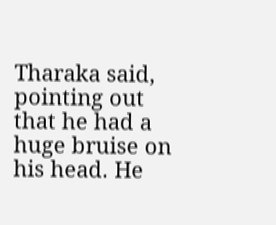Tharaka said, pointing out that he had a huge bruise on his head. He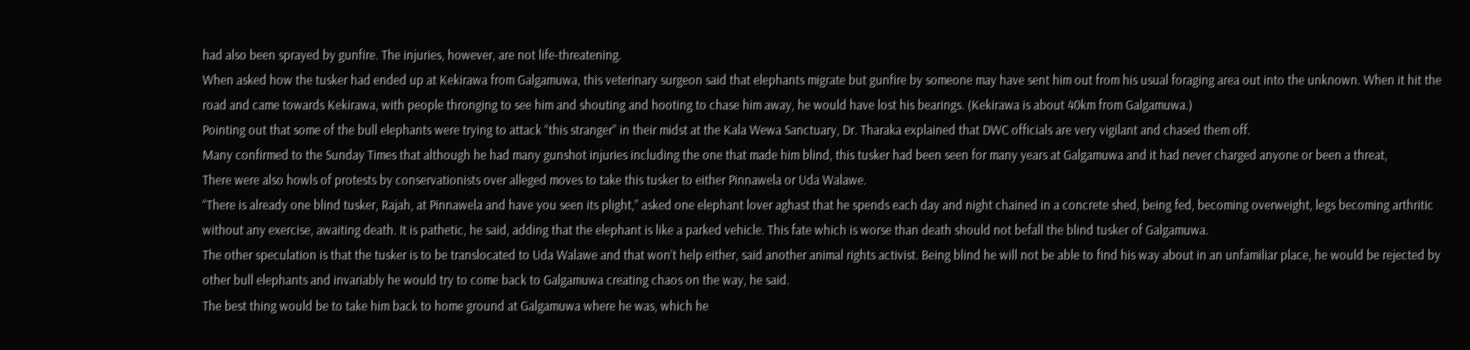had also been sprayed by gunfire. The injuries, however, are not life-threatening.
When asked how the tusker had ended up at Kekirawa from Galgamuwa, this veterinary surgeon said that elephants migrate but gunfire by someone may have sent him out from his usual foraging area out into the unknown. When it hit the road and came towards Kekirawa, with people thronging to see him and shouting and hooting to chase him away, he would have lost his bearings. (Kekirawa is about 40km from Galgamuwa.)
Pointing out that some of the bull elephants were trying to attack “this stranger” in their midst at the Kala Wewa Sanctuary, Dr. Tharaka explained that DWC officials are very vigilant and chased them off.
Many confirmed to the Sunday Times that although he had many gunshot injuries including the one that made him blind, this tusker had been seen for many years at Galgamuwa and it had never charged anyone or been a threat,
There were also howls of protests by conservationists over alleged moves to take this tusker to either Pinnawela or Uda Walawe.
“There is already one blind tusker, Rajah, at Pinnawela and have you seen its plight,” asked one elephant lover aghast that he spends each day and night chained in a concrete shed, being fed, becoming overweight, legs becoming arthritic without any exercise, awaiting death. It is pathetic, he said, adding that the elephant is like a parked vehicle. This fate which is worse than death should not befall the blind tusker of Galgamuwa.
The other speculation is that the tusker is to be translocated to Uda Walawe and that won’t help either, said another animal rights activist. Being blind he will not be able to find his way about in an unfamiliar place, he would be rejected by other bull elephants and invariably he would try to come back to Galgamuwa creating chaos on the way, he said.
The best thing would be to take him back to home ground at Galgamuwa where he was, which he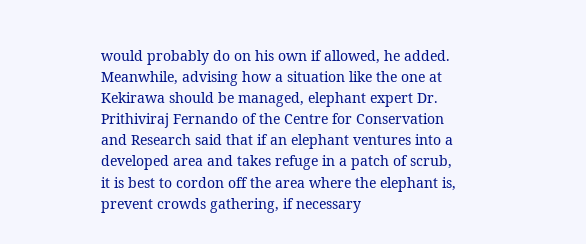would probably do on his own if allowed, he added.
Meanwhile, advising how a situation like the one at Kekirawa should be managed, elephant expert Dr. Prithiviraj Fernando of the Centre for Conservation and Research said that if an elephant ventures into a developed area and takes refuge in a patch of scrub, it is best to cordon off the area where the elephant is, prevent crowds gathering, if necessary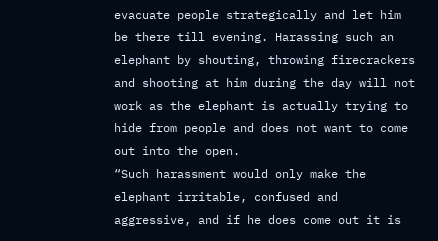evacuate people strategically and let him be there till evening. Harassing such an elephant by shouting, throwing firecrackers and shooting at him during the day will not work as the elephant is actually trying to hide from people and does not want to come out into the open.
“Such harassment would only make the elephant irritable, confused and aggressive, and if he does come out it is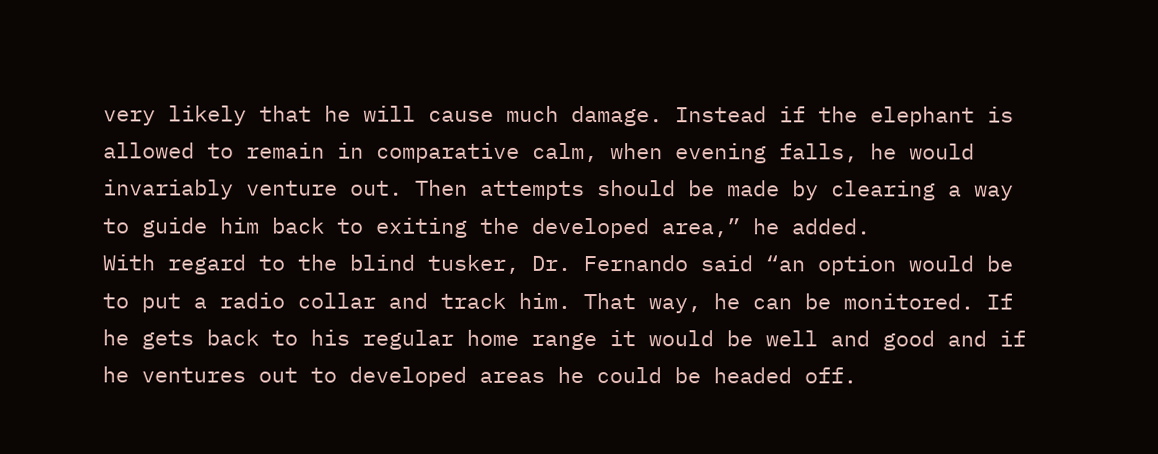very likely that he will cause much damage. Instead if the elephant is allowed to remain in comparative calm, when evening falls, he would invariably venture out. Then attempts should be made by clearing a way to guide him back to exiting the developed area,” he added.
With regard to the blind tusker, Dr. Fernando said “an option would be to put a radio collar and track him. That way, he can be monitored. If he gets back to his regular home range it would be well and good and if he ventures out to developed areas he could be headed off.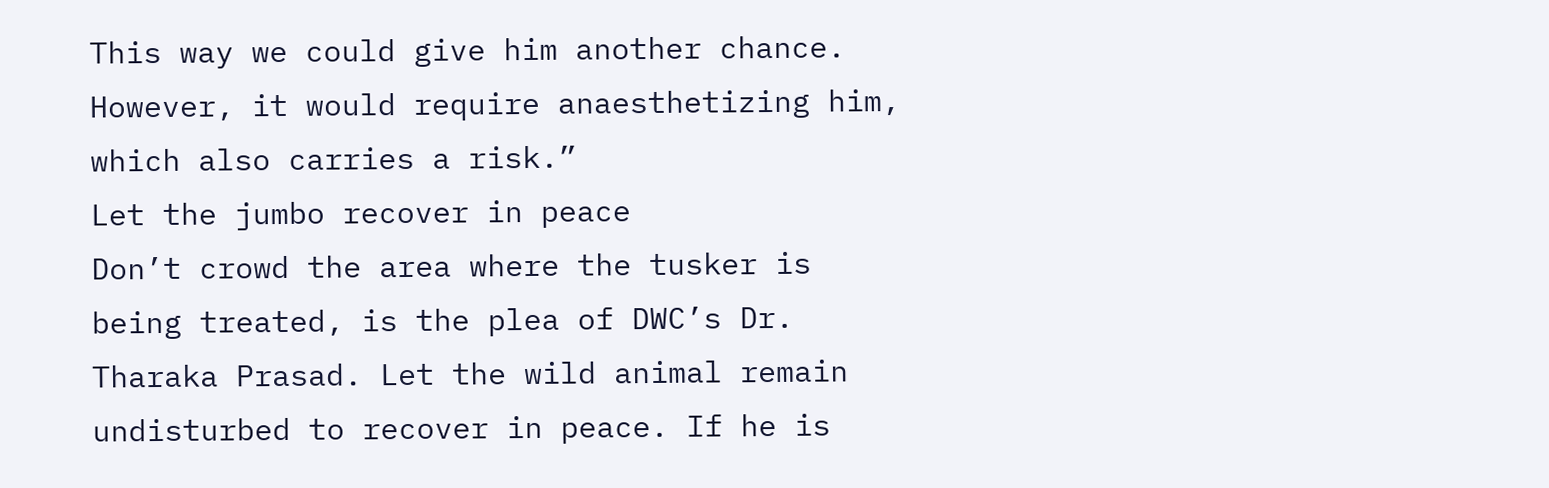This way we could give him another chance. However, it would require anaesthetizing him, which also carries a risk.”
Let the jumbo recover in peace
Don’t crowd the area where the tusker is being treated, is the plea of DWC’s Dr. Tharaka Prasad. Let the wild animal remain undisturbed to recover in peace. If he is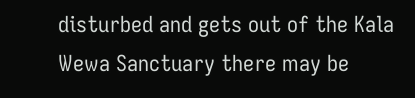disturbed and gets out of the Kala Wewa Sanctuary there may be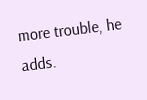more trouble, he adds.